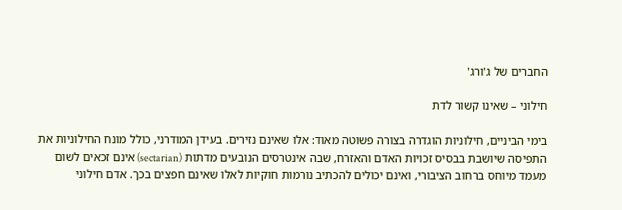החברים של ג'ורג'

חילוני – שאינו קשור לדת

בימי הביניים, חילוניות הוגדרה בצורה פשוטה מאוד: אלו שאינם נזירים. בעידן המודרני, כולל מונח החילוניות את התפיסה שיושבת בבסיס זכויות האדם והאזרח, שבה אינטרסים הנובעים מדתות (sectarian) אינם זכאים לשום מעמד מיוחס ברחוב הציבורי, ואינם יכולים להכתיב נורמות חוקיות לאלו שאינם חפצים בכך. אדם חילוני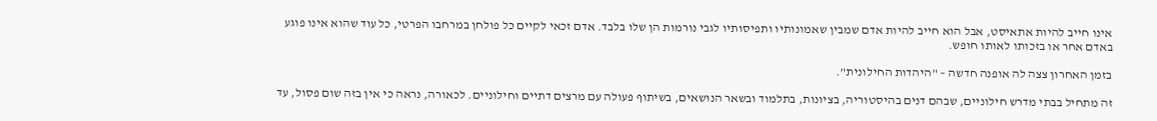אינו חייב להיות אתאיסט, אבל הוא חייב להיות אדם שמבין שאמונותיו ותפיסותיו לגבי נורמות הן שלו בלבד. אדם זכאי לקיים כל פולחן במרחבו הפרטי, כל עוד שהוא אינו פוגע באדם אחר או בזכותו לאותו חופש.

בזמן האחרון צצה לה אופנה חדשה – "היהדות החילונית".

זה מתחיל בבתי מדרש חילוניים, שבהם דנים בהיסטוריה, בציונות, בתלמוד ובשאר הנושאים, בשיתוף פעולה עם מרצים דתיים וחילוניים. לכאורה, נראה כי אין בזה שום פסול, עד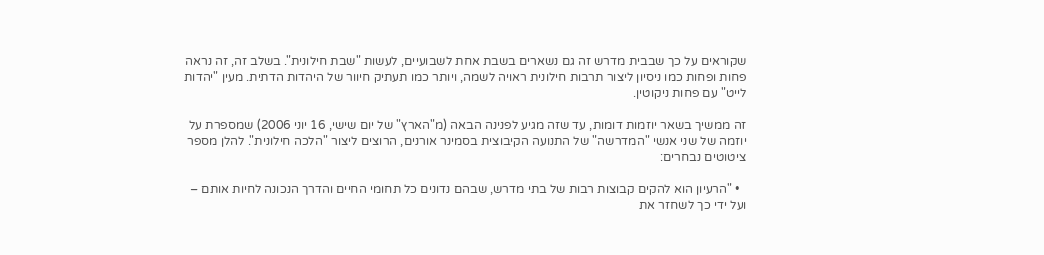שקוראים על כך שבבית מדרש זה גם נשארים בשבת אחת לשבועיים, לעשות "שבת חילונית". בשלב זה, זה נראה פחות ופחות כמו ניסיון ליצור תרבות חילונית ראויה לשמה, ויותר כמו תעתיק חיוור של היהדות הדתית. מעין "יהדות לייט" עם פחות ניקוטין.

זה ממשיך בשאר יוזמות דומות, עד שזה מגיע לפנינה הבאה (מ"הארץ" של יום שישי, 16 יוני 2006) שמספרת על יוזמה של שני אנשי "המדרשה" של התנועה הקיבוצית בסמינר אורנים, הרוצים ליצור "הלכה חילונית". להלן מספר ציטוטים נבחרים:

  • "הרעיון הוא להקים קבוצות רבות של בתי מדרש, שבהם נדונים כל תחומי החיים והדרך הנכונה לחיות אותם – ועל ידי כך לשחזר את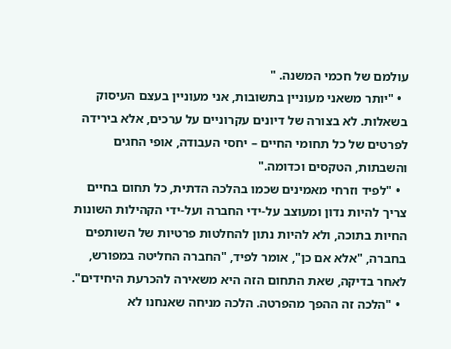עולמם של חכמי המשנה. "
  • "יותר משאני מעוניין בתשובות, אני מעוניין בעצם העיסוק בשאלות. לא בצורה של דיונים עקרוניים על ערכים, אלא בירידה לפרטים של כל תחומי החיים – יחסי העבודה, אופי החגים והשבתות, הטקסים וכדומה."
  • "לפיד וזרחי מאמינים שכמו בהלכה הדתית, כל תחום בחיים צריך להיות נדון ומעוצב על-ידי החברה ועל-ידי הקהילות השונות החיות בתוכה, ולא להיות נתון להחלטות פרטיות של השותפים בחברה, "אלא אם כן", אומר לפיד, "החברה החליטה במפורש, לאחר בדיקה, שאת התחום הזה היא משאירה להכרעת היחידים".
  • "הלכה זה ההפך מהפרטה. הלכה מניחה שאנחנו לא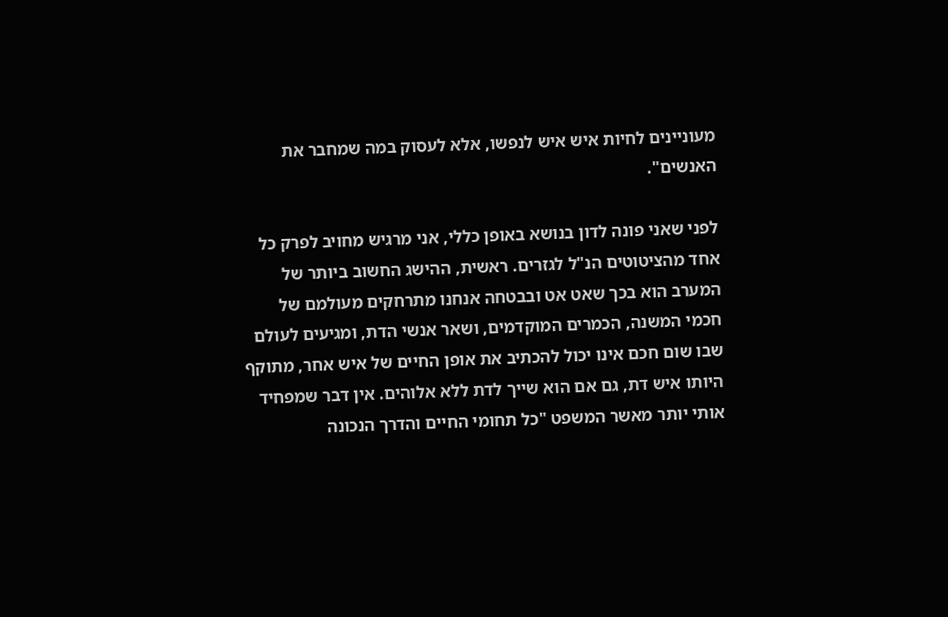מעוניינים לחיות איש איש לנפשו, אלא לעסוק במה שמחבר את האנשים".

לפני שאני פונה לדון בנושא באופן כללי, אני מרגיש מחויב לפרק כל אחד מהציטוטים הנ"ל לגזרים. ראשית, ההישג החשוב ביותר של המערב הוא בכך שאט אט ובבטחה אנחנו מתרחקים מעולמם של חכמי המשנה, הכמרים המוקדמים, ושאר אנשי הדת, ומגיעים לעולם שבו שום חכם אינו יכול להכתיב את אופן החיים של איש אחר, מתוקף היותו איש דת, גם אם הוא שייך לדת ללא אלוהים. אין דבר שמפחיד אותי יותר מאשר המשפט "כל תחומי החיים והדרך הנכונה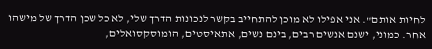לחיות אותם". אני אפילו לא מוכן להתחייב בקשר לנכונות הדרך שלי, לא כל שכן הדרך של מישהו אחר. כמוני, ישנם אנשים רבים, בינם נשים, אתאיסטים, הומוסקסואלים,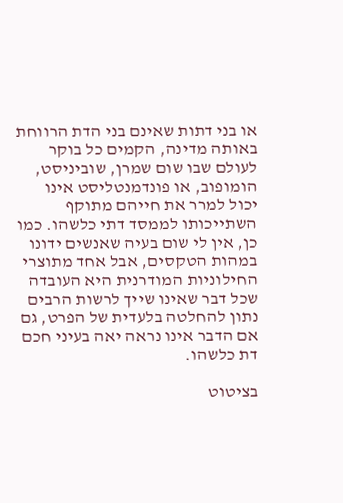או בני דתות שאינם בני הדת הרווחת באותה מדינה, הקמים כל בוקר לעולם שבו שום שמרן, שוביניסט, הומופוב, או פונדמנטליסט אינו יכול למרר את חייהם מתוקף השתייכותו לממסד דתי כלשהו. כמו כן, אין לי שום בעיה שאנשים ידונו במהות הטקסים, אבל אחד מתוצרי החילוניות המודרנית היא העובדה שכל דבר שאינו שייך לרשות הרבים נתון להחלטה בלעדית של הפרט, גם אם הדבר אינו נראה יאה בעיני חכם דת כלשהו.

בציטוט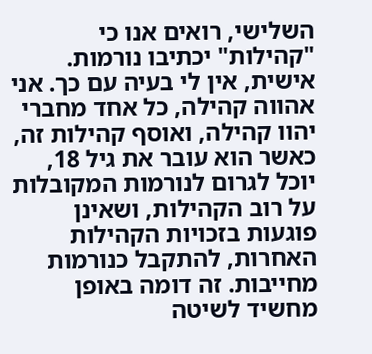השלישי, רואים אנו כי "קהילות" יכתיבו נורמות. אישית, אין לי בעיה עם כך. אני אהווה קהילה, כל אחד מחברי יהוו קהילה, ואוסף קהילות זה, כאשר הוא עובר את גיל 18, יוכל לגרום לנורמות המקובלות על רוב הקהילות, ושאינן פוגעות בזכויות הקהילות האחרות, להתקבל כנורמות מחייבות. זה דומה באופן מחשיד לשיטה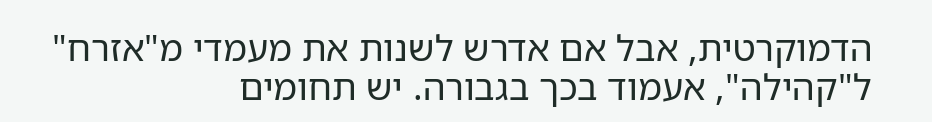הדמוקרטית, אבל אם אדרש לשנות את מעמדי מ"אזרח" ל"קהילה", אעמוד בכך בגבורה. יש תחומים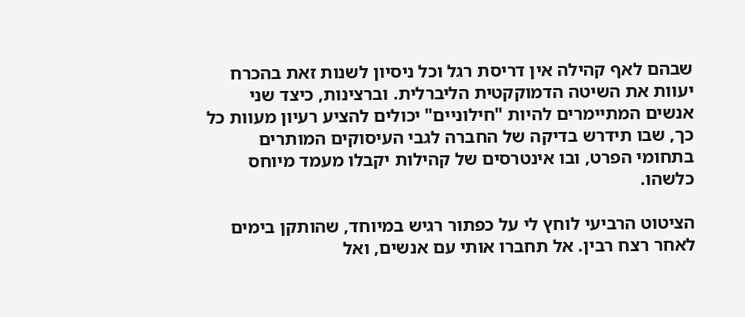שבהם לאף קהילה אין דריסת רגל וכל ניסיון לשנות זאת בהכרח יעוות את השיטה הדמוקקטית הליברלית. וברצינות, כיצד שני אנשים המתיימרים להיות "חילוניים" יכולים להציע רעיון מעוות כל כך, שבו תידרש בדיקה של החברה לגבי העיסוקים המותרים בתחומי הפרט, ובו אינטרסים של קהילות יקבלו מעמד מיוחס כלשהו.

הציטוט הרביעי לוחץ לי על כפתור רגיש במיוחד, שהותקן בימים לאחר רצח רבין. אל תחברו אותי עם אנשים, ואל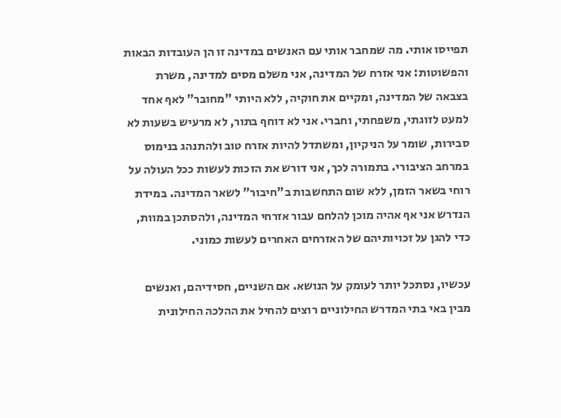תפייסו אותי. מה שמחבר אותי עם האנשים במדינה זו הן העובדות הבאות והפשוטות: אני אזרח של המדינה, אני משלם מסים למדינה, משרת בצבאה של המדינה, ומקיים את חוקיה, ללא היותי "מחובר" לאף אחד למעט לזוגתי, משפחתי, וחברי. אני לא דוחף בתור, לא מרעיש בשעות לא סבירות, שומר על הניקיון, ומשתדל להיות אזרח טוב ולהתנהג בנימוס במרחב הציבורי. בתמורה לכך, אני דורש את הזכות לעשות ככל העולה על רוחי בשאר הזמן, ללא שום התחשבות ב"חיבור" לשאר המדינה. במידת הנדרש אני אף אהיה מוכן להלחם עבור אזרחי המדינה, ולהסתכן במוות, כדי להגן על זכויותיהם של האזרחים האחרים לעשות כמוני.

עכשיו, נסתכל יותר לעומק על הנושא. אם השניים, חסידיהם, ואנשים מבין באי בתי המדרש החילוניים רוצים להחיל את ההלכה החילונית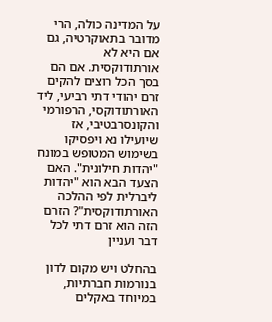על המדינה כולה, הרי מדובר בתאוקרטיה, גם אם היא לא אורתודוקסית. אם הם בסך הכל רוצים להקים זרם יהודי דתי רביעי, ליד האורתודוקסי, הרפורמי והקונסרבטיבי, אז שיועילו נא ויפסיקו בשימוש המטופש במונח "יהדות חילונית". האם הצעד הבא הוא "יהדות ליברלית לפי ההלכה האורתודוקסית"? הזרם הזה הוא זרם דתי לכל דבר ועניין

בהחלט ויש מקום לדון בנורמות חברתיות, במיוחד באקלים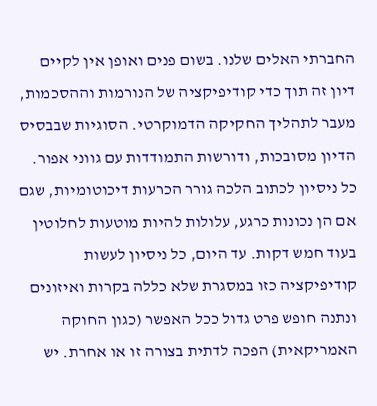החברתי האלים שלנו. בשום פנים ואופן אין לקיים דיון זה תוך כדי קודיפיקציה של הנורמות וההסכמות, מעבר לתהליך החקיקה הדמוקרטי. הסוגיות שבבסיס הדיון מסובכות, ודורשות התמודדות עם גווני אפור. כל ניסיון לכתוב הלכה גורר הכרעות דיכוטומיות, שגם אם הן נכונות כרגע, עלולות להיות מוטעות לחלוטין בעוד חמש דקות. עד היום, כל ניסיון לעשות קודיפיקציה כזו במסגרת שלא כללה בקרות ואיזונים ונתנה חופש פרט גדול ככל האפשר (כגון החוקה האמריקאית) הפכה לדתית בצורה זו או אחרת. יש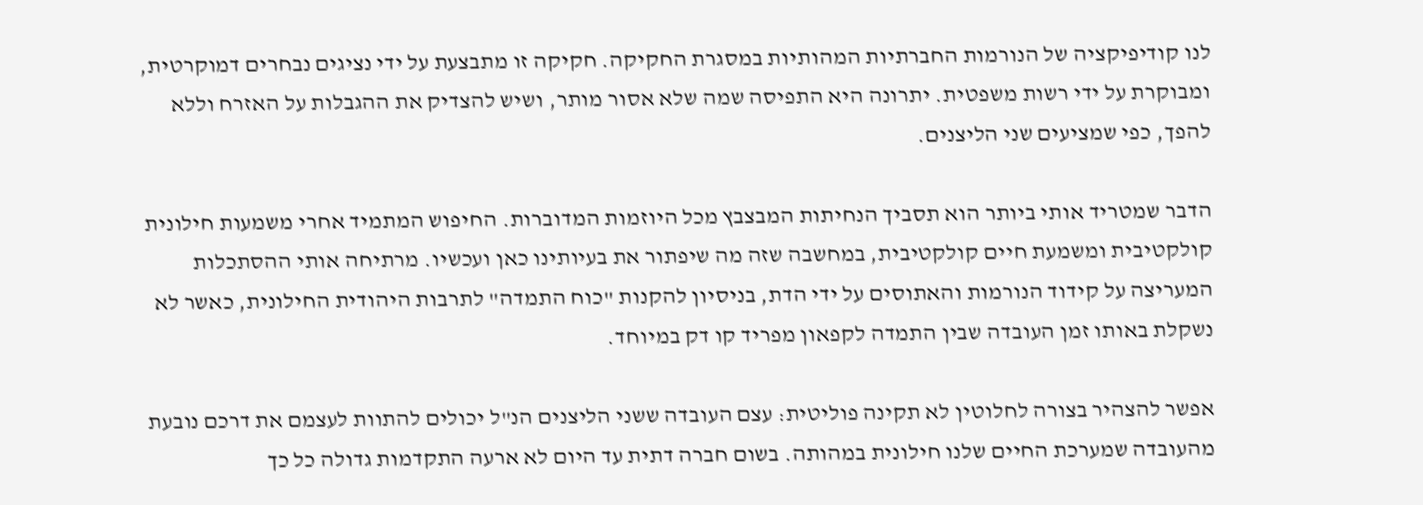לנו קודיפיקציה של הנורמות החברתיות המהותיות במסגרת החקיקה. חקיקה זו מתבצעת על ידי נציגים נבחרים דמוקרטית, ומבוקרת על ידי רשות משפטית. יתרונה היא התפיסה שמה שלא אסור מותר, ושיש להצדיק את ההגבלות על האזרח וללא להפך, כפי שמציעים שני הליצנים.

הדבר שמטריד אותי ביותר הוא תסביך הנחיתות המבצבץ מכל היוזמות המדוברות. החיפוש המתמיד אחרי משמעות חילונית קולקטיבית ומשמעת חיים קולקטיבית, במחשבה שזה מה שיפתור את בעיותינו כאן ועכשיו. מרתיחה אותי ההסתכלות המעריצה על קידוד הנורמות והאתוסים על ידי הדת, בניסיון להקנות "כוח התמדה" לתרבות היהודית החילונית, כאשר לא נשקלת באותו זמן העובדה שבין התמדה לקפאון מפריד קו דק במיוחד.

אפשר להצהיר בצורה לחלוטין לא תקינה פוליטית: עצם העובדה ששני הליצנים הנ"ל יכולים להתוות לעצמם את דרכם נובעת מהעובדה שמערכת החיים שלנו חילונית במהותה. בשום חברה דתית עד היום לא ארעה התקדמות גדולה כל כך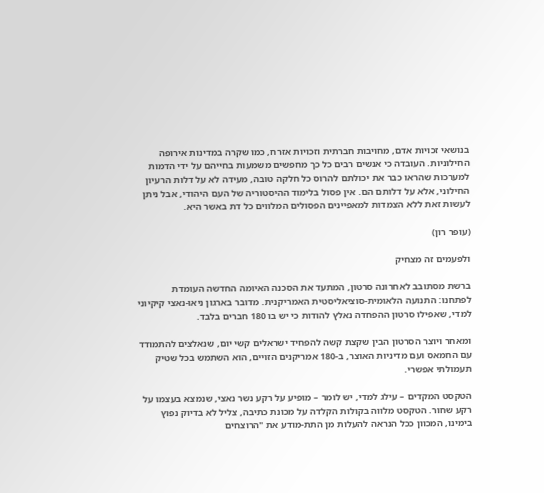בנושאי זכויות אדם, מחויבות חברתית וזכויות אזרח, כמו שקרה במדינות אירופה החילוניות. העובדה כי אנשים רבים כל כך מחפשים משמעות בחייהם על ידי הדמות למערכות שהראו כבר את יכולתם להרוס כל חלקה טובה, מעידה לא על דלות הרעיון החילוני, אלא על דלותם הם. אין פסול בלימוד ההיסטוריה של העם היהודי, אבל ניתן לעשות זאת ללא הצמדות למאפיינים הפסולים המלווים כל דת באשר היא.

(עופר רון)

ולפעמים זה מצחיק

ברשת מסתובב לאחרונה סרטון, המתעד את הסכנה האיומה החדשה העומדת לפתחנו: התנועה הלאומית-סוציאליסטית האמריקנית. מדובר בארגון ניאו-נאצי קיקיוני למדי, שאפילו סרטון ההפחדה נאלץ להודות כי יש בו 180 חברים בלבד.

ומאחר ויוצר הסרטון הבין שקצת קשה להפחיד ישראלים קשי יום, שנאלצים להתמודד עם החמאס ועם מדיניות האוצר, ב-180 אמריקנים הזויים, הוא השתמש בכל שטיק תעמולתי אפשרי.

הטקסט המקדים – עילג למדי, יש לומר – מופיע על רקע נשר נאצי, שנמצא בעצמו על רקע שחור. הטקסט מלווה בקולות הקלדה על מכונת כתיבה, צליל לא בדיוק נפוץ בימינו, המכוון ככל הנראה להעלות מן התת-מודע את "הרוצחים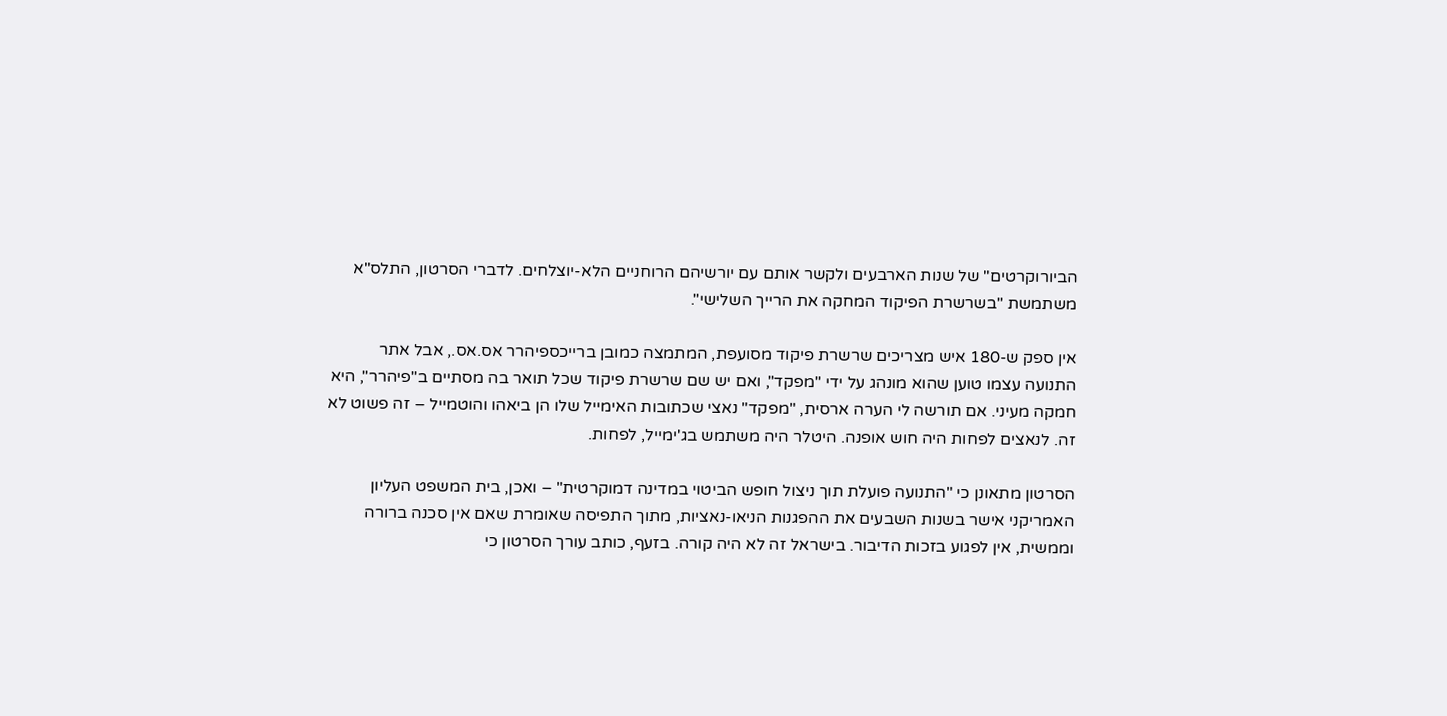הביורוקרטים" של שנות הארבעים ולקשר אותם עם יורשיהם הרוחניים הלא-יוצלחים. לדברי הסרטון, התלס"א משתמשת "בשרשרת הפיקוד המחקה את הרייך השלישי".

אין ספק ש-180 איש מצריכים שרשרת פיקוד מסועפת, המתמצה כמובן ברייכספיהרר אס.אס., אבל אתר התנועה עצמו טוען שהוא מונהג על ידי "מפקד", ואם יש שם שרשרת פיקוד שכל תואר בה מסתיים ב"פיהרר", היא חמקה מעיני. אם תורשה לי הערה ארסית, "מפקד" נאצי שכתובות האימייל שלו הן ביאהו והוטמייל – זה פשוט לא זה. לנאצים לפחות היה חוש אופנה. היטלר היה משתמש בג'ימייל, לפחות.

הסרטון מתאונן כי "התנועה פועלת תוך ניצול חופש הביטוי במדינה דמוקרטית" – ואכן, בית המשפט העליון האמריקני אישר בשנות השבעים את ההפגנות הניאו-נאציות, מתוך התפיסה שאומרת שאם אין סכנה ברורה וממשית, אין לפגוע בזכות הדיבור. בישראל זה לא היה קורה. בזעף, כותב עורך הסרטון כי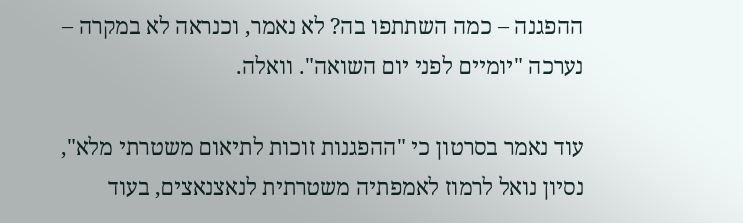ההפגנה – כמה השתתפו בה? לא נאמר, וכנראה לא במקרה – נערכה "יומיים לפני יום השואה". וואלה.

עוד נאמר בסרטון כי "ההפגנות זוכות לתיאום משטרתי מלא", נסיון נואל לרמוז לאמפתיה משטרתית לנאצנאצים, בעוד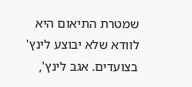שמטרת התיאום היא לוודא שלא יבוצע לינץ' בצועדים. אגב לינץ',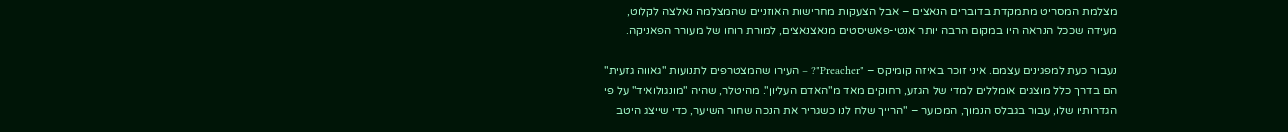מצלמת המסריט מתמקדת בדוברים הנאצים – אבל הצעקות מחרישות האוזניים שהמצלמה נאלצה לקלוט, מעידה שככל הנראה היו במקום הרבה יותר אנטי-פאשיסטים מנאצנאצים, למורת רוחו של מעורר הפאניקה.

נעבור כעת למפגינים עצמם. איני זוכר באיזה קומיקס – "Preacher"? – העירו שהמצטרפים לתנועות "גאווה גזעית" הם בדרך כלל מוצגים אומללים למדי של הגזע, רחוקים מאד מ"האדם העליון". מהיטלר, שהיה "מונגולואיד" על פי הגדרותיו שלו, עבור בגבלס הנמוך, המכוער – "הרייך שלח לנו כשגריר את הנכה שחור השיער, כדי שייצג היטב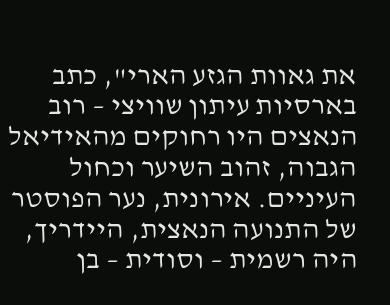את גאוות הגזע הארי", כתב בארסיות עיתון שוויצי – רוב הנאצים היו רחוקים מהאידיאל הגבוה, זהוב השיער וכחול העיניים. אירונית, נער הפוסטר של התנועה הנאצית, היידריך, היה רשמית – וסודית – בן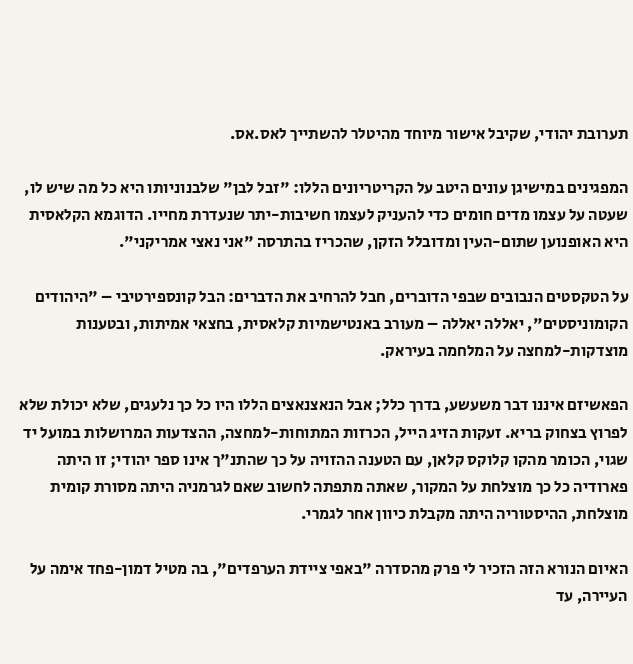תערובת יהודי, שקיבל אישור מיוחד מהיטלר להשתייך לאס.אס.

המפגינים במישיגן עונים היטב על הקריטריונים הללו: "זבל לבן" שלבנוניותו היא כל מה שיש לו, שעטה על עצמו מדים חומים כדי להעניק לעצמו חשיבות-יתר שנעדרת מחייו. הדוגמא הקלאסית היא האופנוען שתום-העין ומדובלל הזקן, שהכריז בהתרסה "אני נאצי אמריקני".

על הטקסטים הנבובים שבפי הדוברים, חבל להרחיב את הדברים: הבל קונספירטיבי – "היהודים הקומוניסטים", יאללה יאללה – מעורב באנטישמיות קלאסית, בחצאי אמיתות, ובטענות מוצדקות-למחצה על המלחמה בעיראק.

הפאשיזם איננו דבר משעשע, בדרך כלל; אבל הנאצנאצים הללו היו כל כך נלעגים, שלא יכולת שלא לפרוץ בצחוק בריא. זעקות הזיג הייל, הכרזות המתוחות-למחצה, ההצדעות המרושלות במועל יד שגוי, הכומר מהקו קלוקס קלאן, עם הטענה ההזויה על כך שהתנ"ך אינו ספר יהודי; זו היתה פארודיה כל כך מוצלחת על המקור, שאתה מתפתה לחשוב שאם לגרמניה היתה מסורת קומית מוצלחת, ההיסטוריה היתה מקבלת כיוון אחר לגמרי.

האיום הנורא הזה הזכיר לי פרק מהסדרה "באפי ציידת הערפדים", בה מטיל דמון-פחד אימה על העיירה, עד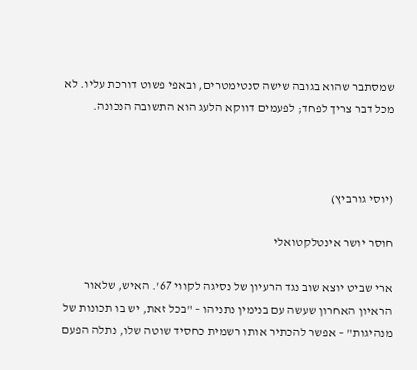שמסתבר שהוא בגובה שישה סנטימטרים, ובאפי פשוט דורכת עליו. לא מכל דבר צריך לפחד; לפעמים דווקא הלעג הוא התשובה הנכונה.



(יוסי גורביץ)

חוסר יושר אינטלקטואלי

ארי שביט יוצא שוב נגד הרעיון של נסיגה לקווי 67'. האיש, שלאור הראיון האחרון שעשה עם בנימין נתניהו – "בכל זאת, יש בו תכונות של מנהיגות" – אפשר להכתיר אותו רשמית כחסיד שוטה שלו, נתלה הפעם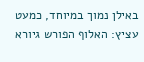באילן נמוך במיוחד, כמעט עציץ: האלוף הפורש גיורא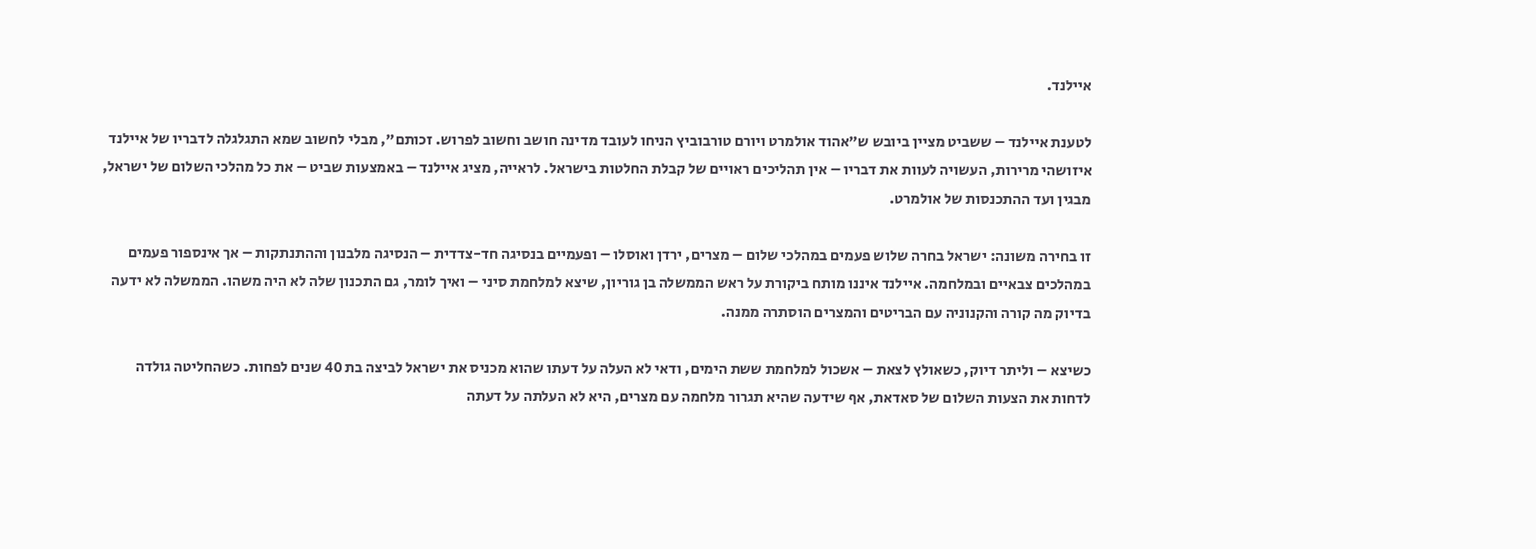איילנד.

לטענת איילנד – ששביט מציין ביובש ש"אהוד אולמרט ויורם טורבוביץ הניחו לעובד מדינה חושב וחשוב לפרוש. זכותם", מבלי לחשוב שמא התגלגלה לדבריו של איילנד איזושהי מרירות, העשויה לעוות את דבריו – אין תהליכים ראויים של קבלת החלטות בישראל. לראייה, מציג איילנד – באמצעות שביט – את כל מהלכי השלום של ישראל, מבגין ועד ההתכנסות של אולמרט.

זו בחירה משונה: ישראל בחרה שלוש פעמים במהלכי שלום – מצרים, ירדן ואוסלו – ופעמיים בנסיגה חד-צדדית – הנסיגה מלבנון וההתנתקות – אך אינספור פעמים במהלכים צבאיים ובמלחמה. איילנד איננו מותח ביקורת על ראש הממשלה בן גוריון, שיצא למלחמת סיני – ואיך לומר, גם התכנון שלה לא היה משהו. הממשלה לא ידעה בדיוק מה קורה והקנוניה עם הבריטים והמצרים הוסתרה ממנה.

כשיצא – וליתר דיוק, כשאולץ לצאת – אשכול למלחמת ששת הימים, ודאי לא העלה על דעתו שהוא מכניס את ישראל לביצה בת 40 שנים לפחות. כשהחליטה גולדה לדחות את הצעות השלום של סאדאת, אף שידעה שהיא תגרור מלחמה עם מצרים, היא לא העלתה על דעתה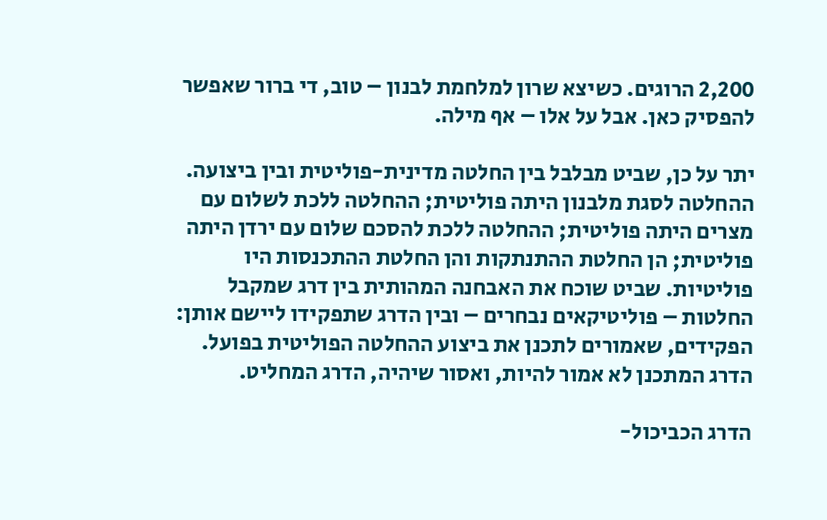2,200 הרוגים. כשיצא שרון למלחמת לבנון – טוב, די ברור שאפשר להפסיק כאן. אבל על אלו – אף מילה.

יתר על כן, שביט מבלבל בין החלטה מדינית-פוליטית ובין ביצועה. ההחלטה לסגת מלבנון היתה פוליטית; ההחלטה ללכת לשלום עם מצרים היתה פוליטית; ההחלטה ללכת להסכם שלום עם ירדן היתה פוליטית; הן החלטת ההתנתקות והן החלטת ההתכנסות היו פוליטיות. שביט שוכח את האבחנה המהותית בין דרג שמקבל החלטות – פוליטיקאים נבחרים – ובין הדרג שתפקידו ליישם אותן: הפקידים, שאמורים לתכנן את ביצוע ההחלטה הפוליטית בפועל. הדרג המתכנן לא אמור להיות, ואסור שיהיה, הדרג המחליט.

הדרג הכביכול-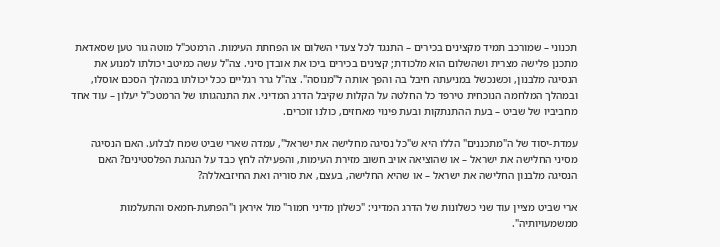תכנוני – שמורכב תמיד מקצינים בכירים – התנגד לכל צעדי השלום או הפחתת העימות. הרמטכ"ל מוטה גור טען שסאדאת מתכנן פלישה מצרית ושהשלום הוא מלכודת; קצינים בכירים ביכו את אובדן סיני. צה"ל עשה כמיטב יכולתו למנוע את הנסיגה מלבנון, וכשנכשל במניעתה חיבל בה והפך אותה ל"מנוסה". צה"ל גרר רגליים ככל יכולתו במהלך הסכם אוסלו, ובמהלך המלחמה הנוכחית טירפד כל החלטה על הקלות שקיבל הדרג המדיני. את התנהגותו של הרמטכ"ל יעלון – עוד אחד מחביביו של שביט – בעת ההתנתקות ובעת פינוי מאחזים, כולנו זוכרים.

עמדת-יסוד של ה"מתכננים" הללו היא ש"כל נסיגה מחלישה את ישראל", עמדה שארי שביט שמח לבלוע. האם הנסיגה מסיני החלישה את ישראל – או שהוציאה אויב חשוב מזירת העימות, והפעילה לחץ כבד על הנהגת הפלסטינים? האם הנסיגה מלבנון החלישה את ישראל – או שהיא החלישה, בעצם, את סוריה ואת החיזבאללה?

ארי שביט מציין עוד שני כשלונות של הדרג המדיני: "כשלון מדיני חמור" מול איראן ו"הפתעת-חמאס והתעלמות ממשמעויותיה".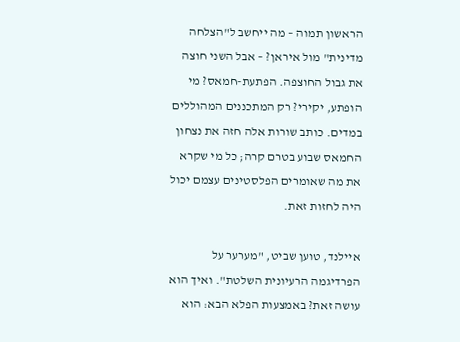הראשון תמוה – מה ייחשב ל"הצלחה מדינית" מול איראן? – אבל השני חוצה את גבול החוצפה. הפתעת-חמאס? מי הופתע, יקירי? רק המתכננים המהוללים במדים. כותב שורות אלה חזה את נצחון החמאס שבוע בטרם קרה; כל מי שקרא את מה שאומרים הפלסטינים עצמם יכול היה לחזות זאת.

איילנד, טוען שביט, "מערער על הפרדיגמה הרעיונית השלטת". ואיך הוא עושה זאת? באמצעות הפלא הבא: הוא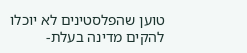טוען שהפלסטינים לא יוכלו להקים מדינה בעלת-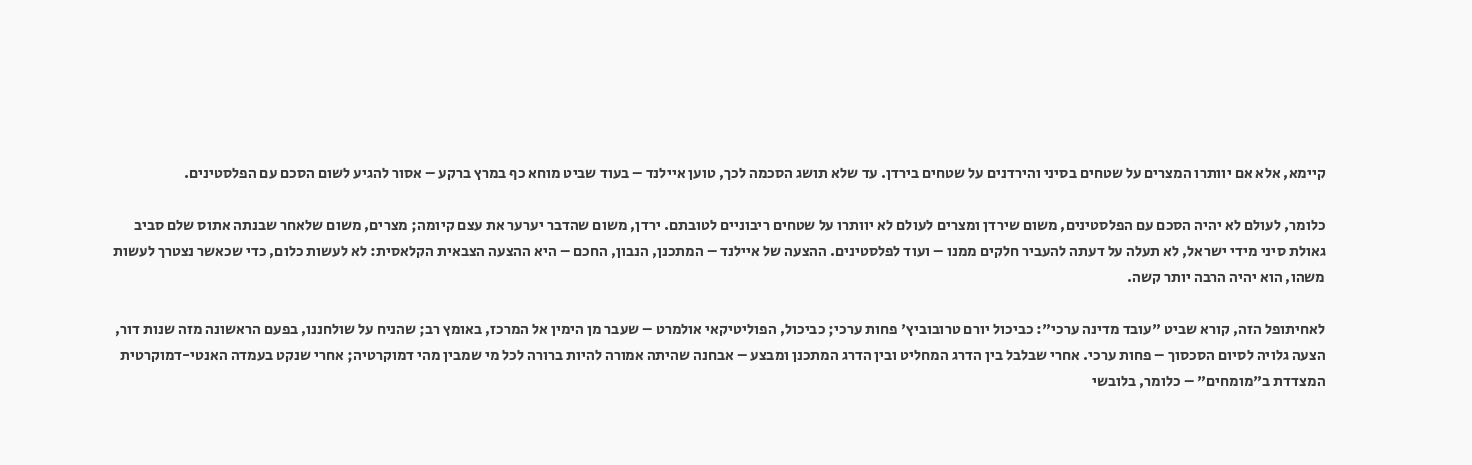קיימא, אלא אם יוותרו המצרים על שטחים בסיני והירדנים על שטחים בירדן. עד שלא תושג הסכמה לכך, טוען איילנד – בעוד שביט מוחא כף במרץ ברקע – אסור להגיע לשום הסכם עם הפלסטינים.

כלומר, לעולם לא יהיה הסכם עם הפלסטינים, משום שירדן ומצרים לעולם לא יוותרו על שטחים ריבוניים לטובתם. ירדן, משום שהדבר יערער את עצם קיומה; מצרים, משום שלאחר שבנתה אתוס שלם סביב גאולת סיני מידי ישראל, לא תעלה על דעתה להעביר חלקים ממנו – ועוד לפלסטינים. ההצעה של איילנד – המתכנן, הנבון, החכם – היא ההצעה הצבאית הקלאסית: לא לעשות כלום, כדי שכאשר נצטרך לעשות משהו, הוא יהיה הרבה יותר קשה.

לאחיתופל הזה, קורא שביט "עובד מדינה ערכי": כביכול יורם טרובוביץ' פחות ערכי; כביכול, הפוליטיקאי אולמרט – שעבר מן הימין אל המרכז, באומץ רב; שהניח על שולחננו, בפעם הראשונה מזה שנות דור, הצעה גלויה לסיום הסכסוך – פחות ערכי. אחרי שבלבל בין הדרג המחליט ובין הדרג המתכנן ומבצע – אבחנה שהיתה אמורה להיות ברורה לכל מי שמבין מהי דמוקרטיה; אחרי שנקט בעמדה האנטי-דמוקרטית המצדדת ב"מומחים" – כלומר, בלובשי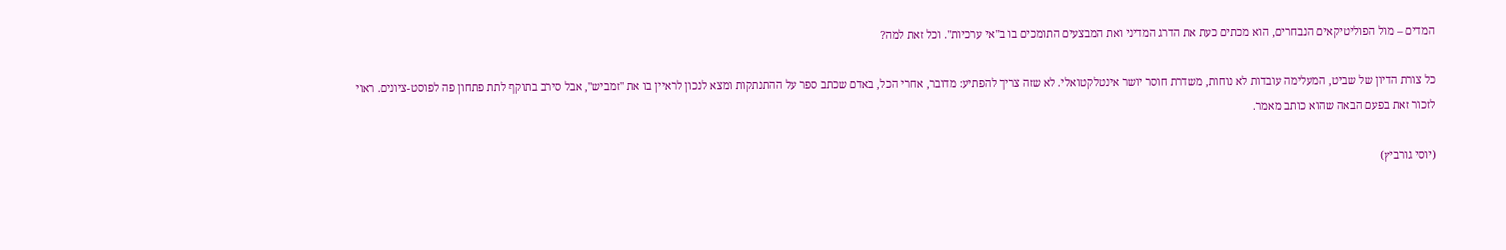המדים – מול הפוליטיקאים הנבחרים, הוא מכתים כעת את הדרג המדיני ואת המבצעים התומכים בו ב"אי ערכיות". וכל זאת למה?

כל צורת הדיון של שביט, המעלימה עובדות לא נוחות, משדרת חוסר יושר אינטלקטואלי. לא שזה צריך להפתיע: מדובר, אחרי הכל, באדם שכתב ספר על ההתנתקות ומצא לנכון לראיין בו את "זמביש", אבל סירב בתוקף לתת פתחון פה לפוסט-ציונים. ראוי לזכור זאת בפעם הבאה שהוא כותב מאמר.

(יוסי גורביץ)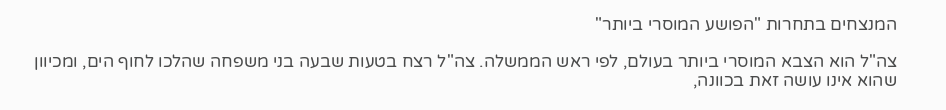המנצחים בתחרות "הפושע המוסרי ביותר"

צה"ל הוא הצבא המוסרי ביותר בעולם, לפי ראש הממשלה. צה"ל רצח בטעות שבעה בני משפחה שהלכו לחוף הים, ומכיוון שהוא אינו עושה זאת בכוונה,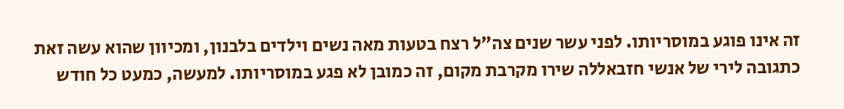זה אינו פוגע במוסריותו. לפני עשר שנים צה"ל רצח בטעות מאה נשים וילדים בלבנון, ומכיוון שהוא עשה זאת כתגובה לירי של אנשי חזבאללה שירו מקרבת מקום, זה כמובן לא פגע במוסריותו. למעשה, כמעט כל חודש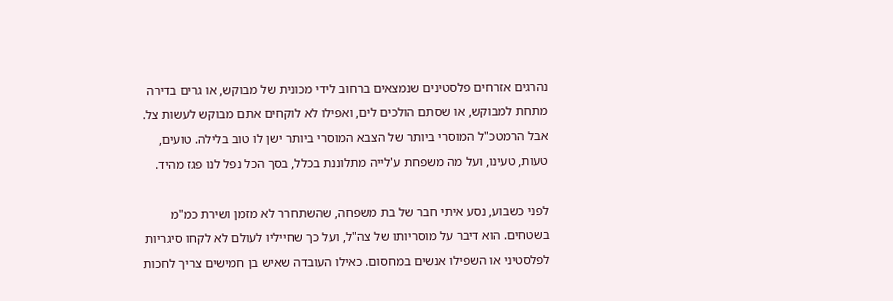נהרגים אזרחים פלסטינים שנמצאים ברחוב לידי מכונית של מבוקש, או גרים בדירה מתחת למבוקש, או שסתם הולכים לים, ואפילו לא לוקחים אתם מבוקש לעשות צל. אבל הרמטכ"ל המוסרי ביותר של הצבא המוסרי ביותר ישן לו טוב בלילה. טועים, טעות, טעינו, ועל מה משפחת ע'לייה מתלוננת בכלל, בסך הכל נפל לנו פגז מהיד.

לפני כשבוע, נסע איתי חבר של בת משפחה, שהשתחרר לא מזמן ושירת כמ"מ בשטחים. הוא דיבר על מוסריותו של צה"ל, ועל כך שחייליו לעולם לא לקחו סיגריות לפלסטיני או השפילו אנשים במחסום. כאילו העובדה שאיש בן חמישים צריך לחכות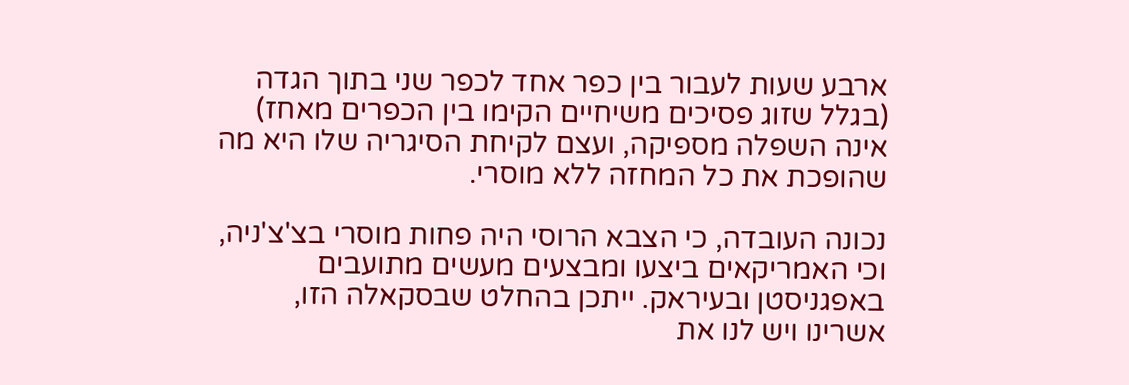ארבע שעות לעבור בין כפר אחד לכפר שני בתוך הגדה (בגלל שזוג פסיכים משיחיים הקימו בין הכפרים מאחז) אינה השפלה מספיקה, ועצם לקיחת הסיגריה שלו היא מה שהופכת את כל המחזה ללא מוסרי.

נכונה העובדה, כי הצבא הרוסי היה פחות מוסרי בצ'צ'ניה, וכי האמריקאים ביצעו ומבצעים מעשים מתועבים באפגניסטן ובעיראק. ייתכן בהחלט שבסקאלה הזו, אשרינו ויש לנו את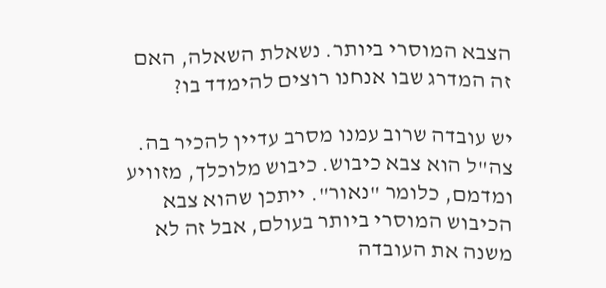הצבא המוסרי ביותר. נשאלת השאלה, האם זה המדרג שבו אנחנו רוצים להימדד בו?

יש עובדה שרוב עמנו מסרב עדיין להכיר בה. צה"ל הוא צבא כיבוש. כיבוש מלוכלך, מזוויע ומדמם, כלומר "נאור". ייתכן שהוא צבא הכיבוש המוסרי ביותר בעולם, אבל זה לא משנה את העובדה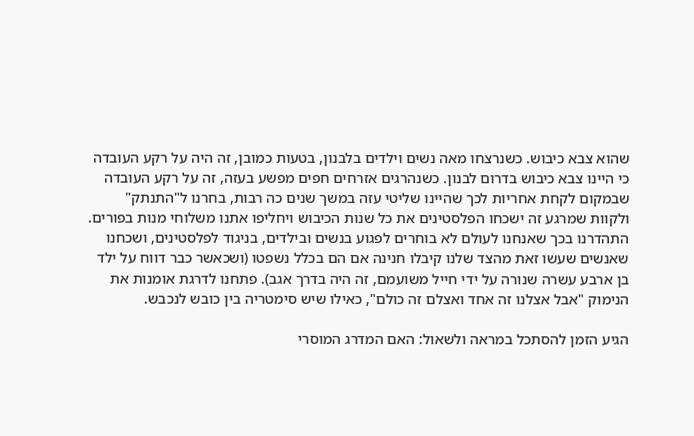שהוא צבא כיבוש. כשנרצחו מאה נשים וילדים בלבנון, בטעות כמובן, זה היה על רקע העובדה כי היינו צבא כיבוש בדרום לבנון. כשנהרגים אזרחים חפים מפשע בעזה, זה על רקע העובדה שבמקום לקחת אחריות לכך שהיינו שליטי עזה במשך שנים כה רבות, בחרנו ל"התנתק" ולקוות שמרגע זה ישכחו הפלסטינים את כל שנות הכיבוש ויחליפו אתנו משלוחי מנות בפורים. התהדרנו בכך שאנחנו לעולם לא בוחרים לפגוע בנשים ובילדים, בניגוד לפלסטינים, ושכחנו שאנשים שעשו זאת מהצד שלנו קיבלו חנינה אם הם בכלל נשפטו (ושכאשר כבר דווח על ילד בן ארבע עשרה שנורה על ידי חייל משועמם, זה היה בדרך אגב). פתחנו לדרגת אומנות את הנימוק "אבל אצלנו זה אחד ואצלם זה כולם", כאילו שיש סימטריה בין כובש לנכבש.

הגיע הזמן להסתכל במראה ולשאול: האם המדרג המוסרי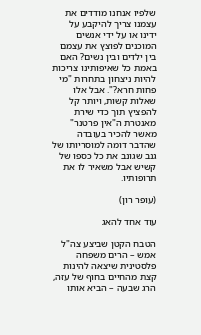שלפיו אנחנו מודדים את עצמנו צריך להיקבע על ידינו או על ידי אנשים המוכנים לפוצץ את עצמם בין ילדים ובין נשים? האם באמת כל שאיפותינו צריכות להיות ניצחון בתחרות "מי פחות חרא?". אבל אלו שאלות קשות, ויותר קל להפציץ תוך כדי שירת מאנטרת ה"אין פרטנר" מאשר להכיר בעובדה שהדבר דומה למוסריותו של גנב שגונב את כל כספו של קשיש אבל משאיר לו את תרופותיו.

(עופר רון)

עוד אחד להאג

הטבח הקטן שביצע צה"ל אמש – הרים משפחה פלסטינית שיצאה להינות קצת מהחיים בחוף של עזה, הרג שבעה – הביא אותו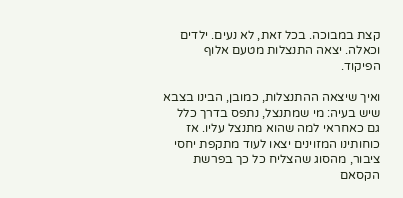קצת במבוכה. בכל זאת, לא נעים. ילדים וכאלה. יצאה התנצלות מטעם אלוף הפיקוד.

ואיך שיצאה ההתנצלות, כמובן, הבינו בצבא שיש בעיה: מי שמתנצל, נתפס בדרך כלל גם כאחראי למה שהוא מתנצל עליו. אז כוחותינו המזוינים יצאו לעוד מתקפת יחסי ציבור, מהסוג שהצליח כל כך בפרשת הקסאם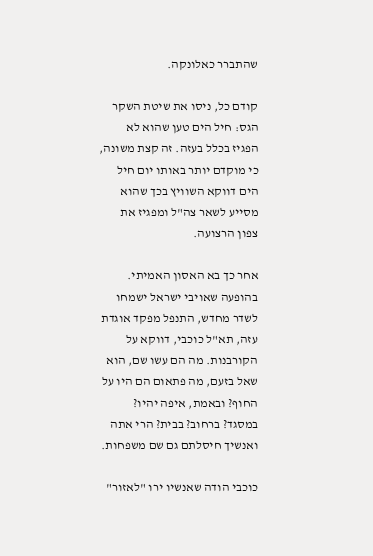שהתברר כאלונקה.

קודם כל, ניסו את שיטת השקר הגס: חיל הים טען שהוא לא הפגיז בכלל בעזה. זה קצת משונה, כי מוקדם יותר באותו יום חיל הים דווקא השוויץ בכך שהוא מסייע לשאר צה"ל ומפגיז את צפון הרצועה.

אחר כך בא האסון האמיתי. בהופעה שאויבי ישראל ישמחו לשדר מחדש, התנפל מפקד אוגדת עזה, תא"ל כוכבי, דווקא על הקורבנות. מה הם עשו שם, הוא שאל בזעם, מה פתאום הם היו על החוף? ובאמת, איפה יהיו? במסגד? ברחוב? בבית? הרי אתה ואנשיך חיסלתם גם שם משפחות.

כוכבי הודה שאנשיו ירו "לאזור"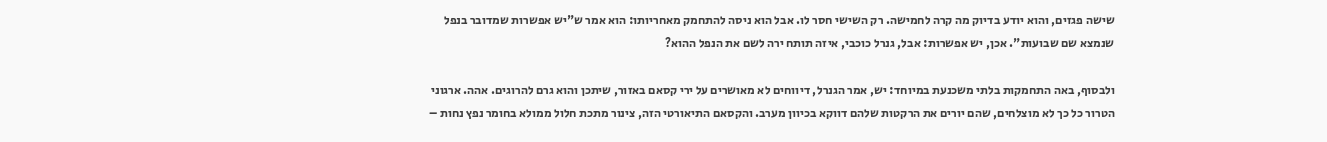שישה פגזים, והוא יודע בדיוק מה קרה לחמישה. רק השישי חסר לו. אבל הוא ניסה להתחמק מאחריותו: הוא אמר ש"יש אפשרות שמדובר בנפל שנמצא שם שבועות". אכן, יש אפשרות: אבל, גנרל כוכבי, איזה תותח ירה לשם את הנפל ההוא?

ולבסוף, באה התחמקות בלתי משכנעת במיוחד: יש, אמר הגנרל, דיווחים לא מאושרים על ירי קסאם באזור, שיתכן והוא גרם להרוגים. אהה. ארגוני הטרור כל כך לא מוצלחים, שהם יורים את הרקטות שלהם דווקא בכיוון מערב. והקסאם התיאורטי הזה, צינור מתכת חלול ממולא בחומר נפץ נחות –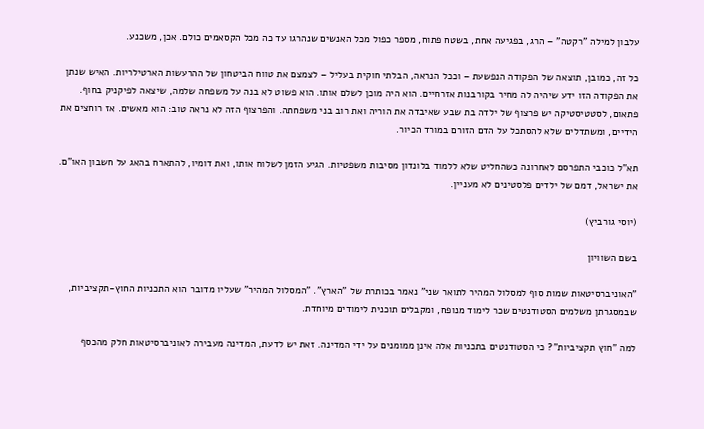עלבון למילה "רקטה" – הרג, בפגיעה אחת, בשטח פתוח, מספר כפול מכל האנשים שנהרגו עד כה מכל הקסאמים כולם. אכן, משכנע.

כל זה, כמובן, תוצאה של הפקודה הנפשעת – וככל הנראה, הבלתי חוקית בעליל – לצמצם את טווח הביטחון של ההרעשות הארטילריות. האיש שנתן את הפקודה הזו ידע שיהיה לה מחיר בקורבנות אזרחיים. הוא היה מוכן לשלם אותו. הוא פשוט לא בנה על משפחה שלמה, שיצאה לפיקניק בחוף. פתאום, לסטטיסטיקה יש פרצוף של ילדה בת שבע שאיבדה את הוריה ואת רוב בני משפחתה. והפרצוף הזה לא נראה טוב: הוא מאשים. אז רוחצים את הידיים, ומשתדלים שלא להסתכל על הדם הזורם במורד הכיור.

תא"ל כוכבי התפרסם לאחרונה כשהחליט שלא ללמוד בלונדון מסיבות משפטיות. הגיע הזמן לשלוח אותו, ואת דומיו, להתארח בהאג על חשבון האו"ם. את ישראל, דמם של ילדים פלסטינים לא מעניין.

(יוסי גורביץ)

בשם השוויון

"האוניברסיטאות שמות סוף למסלול המהיר לתואר שני" נאמר בכותרת של "הארץ". "המסלול המהיר" שעליו מדובר הוא התכניות החוץ-תקציביות, שבמסגרתן משלמים הסטודנטים שכר לימוד מנופח, ומקבלים תוכנית לימודים מיוחדת.

למה "חוץ תקציביות"? כי הסטודנטים בתכניות אלה אינן ממומנים על ידי המדינה. זאת יש לדעת, המדינה מעבירה לאוניברסיטאות חלק מהכסף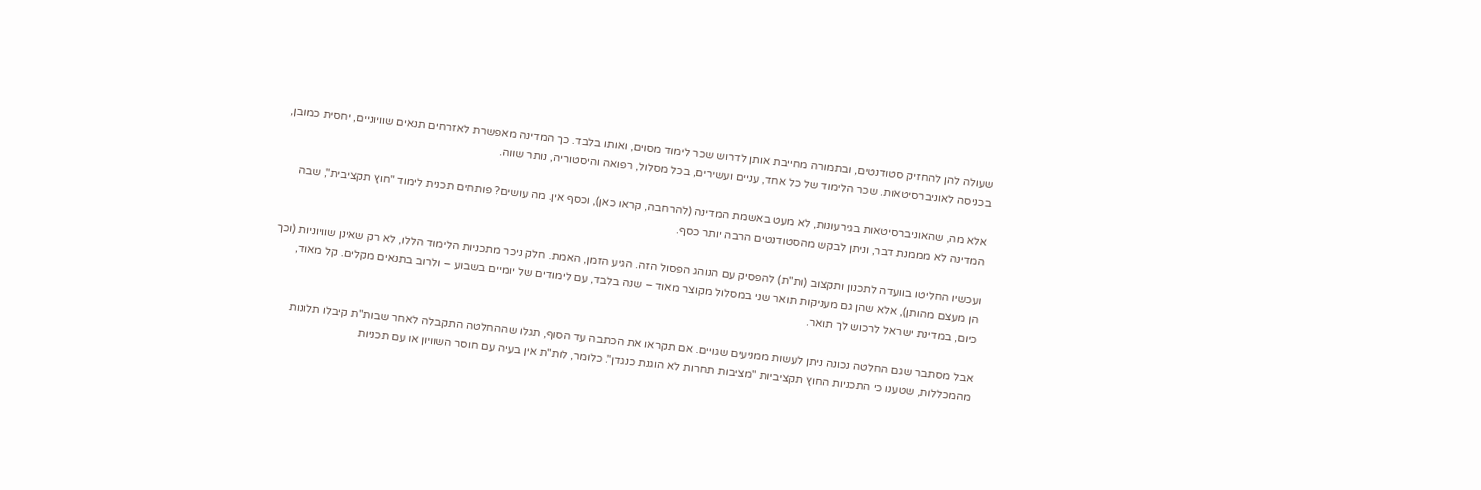שעולה להן להחזיק סטודנטים, ובתמורה מחייבת אותן לדרוש שכר לימוד מסוים, ואותו בלבד. כך המדינה מאפשרת לאזרחים תנאים שוויוניים, יחסית כמובן, בכניסה לאוניברסיטאות. שכר הלימוד של כל אחד, עניים ועשירים, בכל מסלול, רפואה והיסטוריה, נותר שווה.

אלא מה, שהאוניברסיטאות בגירעונות, לא מעט באשמת המדינה (להרחבה, קראו כאן), וכסף אין. מה עושים? פותחים תכנית לימוד "חוץ תקציבית", שבה המדינה לא מממנת דבר, וניתן לבקש מהסטודנטים הרבה יותר כסף.

ועכשיו החליטו בוועדה לתכנון ותקצוב (ות"ת) להפסיק עם הנוהג הפסול הזה. הגיע הזמן, האמת. חלק ניכר מתכניות הלימוד הללו, לא רק שאינן שוויוניות (וכך הן מעצם מהותן), אלא שהן גם מעניקות תואר שני במסלול מקוצר מאוד – שנה בלבד, עם לימודים של יומיים בשבוע – ולרוב בתנאים מקלים. קל מאוד, כיום, במדינת ישראל לרכוש לך תואר.

אבל מסתבר שגם החלטה נכונה ניתן לעשות ממניעים שגויים. אם תקראו את הכתבה עד הסוף, תגלו שההחלטה התקבלה לאחר שבות"ת קיבלו תלונות מהמכללות, שטענו כי התכניות החוץ תקציביות "מציבות תחרות לא הוגנת כנגדן". כלומר, לות"ת אין בעיה עם חוסר השוויון או עם תכניות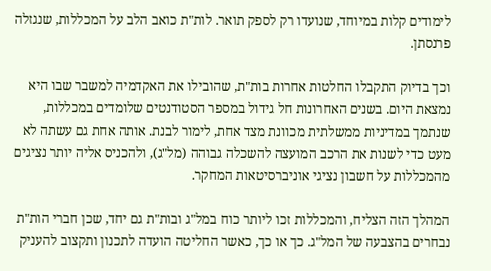לימודים קלות במיוחד, שנועדו רק לספק תואר. לות"ת כואב הלב על המכללות, שנגזלה פרנסתן.

וכך בדיוק התקבלו החלטות אחרות בות"ת, שהובילו את האקדמיה למשבר שבו היא נמצאת היום. בשנים האחרונות חל גידול במספר הסטודנטים שלומדים במכללות, שנתמך במדיניות ממשלתית מכוונת מצד אחת, לימור לבנת. אותה אחת גם עשתה לא מעט כדי לשנות את הרכב המועצה להשכלה גבוהה (מל"ג), ולהכניס אליה יותר נציגים מהמכללות על חשבון נציגי אוניברסיטאות המחקר.

המהלך הזה הצליח, והמכללות זכו ליותר כוח במל"ג ובות"ת גם יחד, שכן חברי הות"ת נבחרים בהצבעה של המל"ג. כך או כך, כאשר החליטה הועדה לתכנון ותקצוב להעניק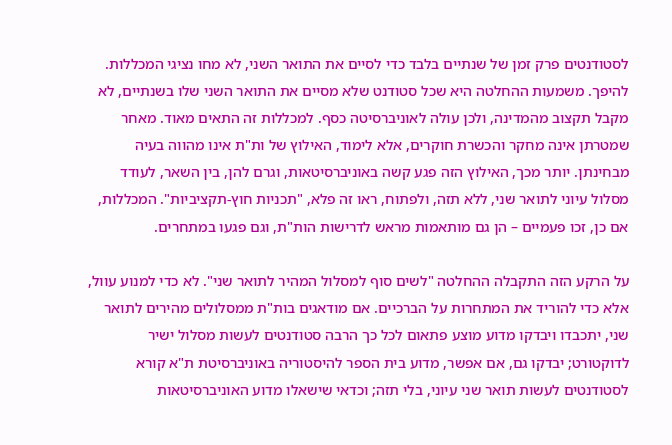לסטודנטים פרק זמן של שנתיים בלבד כדי לסיים את התואר השני, לא מחו נציגי המכללות. להיפך. משמעות ההחלטה היא שכל סטודנט שלא מסיים את התואר השני שלו בשנתיים, לא מקבל תקצוב מהמדינה, ולכן עולה לאוניברסיטה כסף. למכללות זה התאים מאוד. מאחר שמטרתן אינה מחקר והכשרת חוקרים, אלא לימוד, האילוץ של ות"ת אינו מהווה בעיה מבחינתן. יותר מכך, האילוץ הזה פגע קשה באוניברסיטאות, וגרם להן, בין השאר, לעודד מסלול עיוני לתואר שני, ללא תזה, ולפתוח, ראו זה פלא, "תכניות חוץ-תקציביות". המכללות, אם כן, זכו פעמיים – הן גם מותאמות מראש לדרישות הות"ת, וגם פגעו במתחרים.

על הרקע הזה התקבלה ההחלטה "לשים סוף למסלול המהיר לתואר שני". לא כדי למנוע עוול, אלא כדי להוריד את המתחרות על הברכיים. אם מודאגים בות"ת ממסלולים מהירים לתואר שני, יתכבדו ויבדקו מדוע מוצע פתאום לכל כך הרבה סטודנטים לעשות מסלול ישיר לדוקטורט; יבדקו גם, אם אפשר, מדוע בית הספר להיסטוריה באוניברסיטת ת"א קורא לסטודנטים לעשות תואר שני עיוני, בלי תזה; וכדאי שישאלו מדוע האוניברסיטאות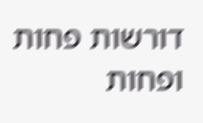דורשות פחות ופחות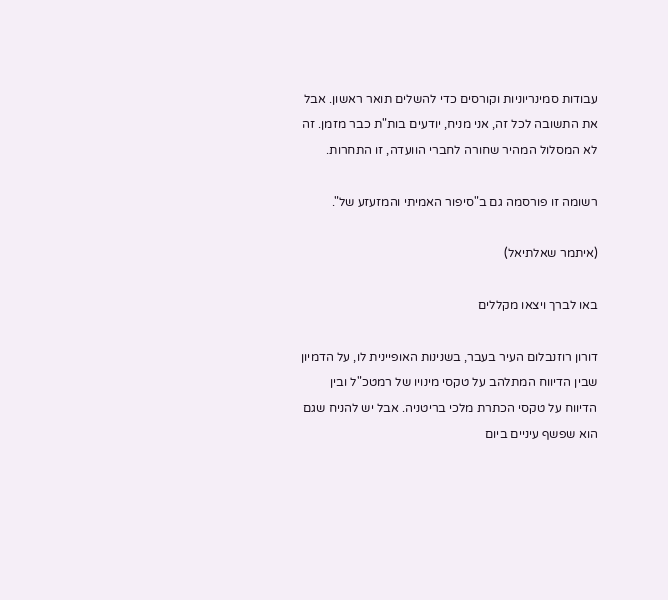עבודות סמינריוניות וקורסים כדי להשלים תואר ראשון. אבל את התשובה לכל זה, אני מניח, יודעים בות"ת כבר מזמן. זה לא המסלול המהיר שחורה לחברי הוועדה, זו התחרות.

רשומה זו פורסמה גם ב"סיפור האמיתי והמזעזע של".

(איתמר שאלתיאל)

באו לברך ויצאו מקללים

דורון רוזנבלום העיר בעבר, בשנינות האופיינית לו, על הדמיון שבין הדיווח המתלהב על טקסי מינויו של רמטכ"ל ובין הדיווח על טקסי הכתרת מלכי בריטניה. אבל יש להניח שגם הוא שפשף עיניים ביום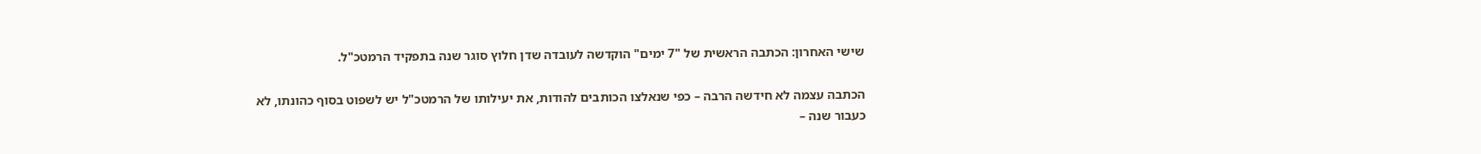שישי האחרון: הכתבה הראשית של "7 ימים" הוקדשה לעובדה שדן חלוץ סוגר שנה בתפקיד הרמטכ"ל.

הכתבה עצמה לא חידשה הרבה – כפי שנאלצו הכותבים להודות, את יעילותו של הרמטכ"ל יש לשפוט בסוף כהונתו, לא כעבור שנה –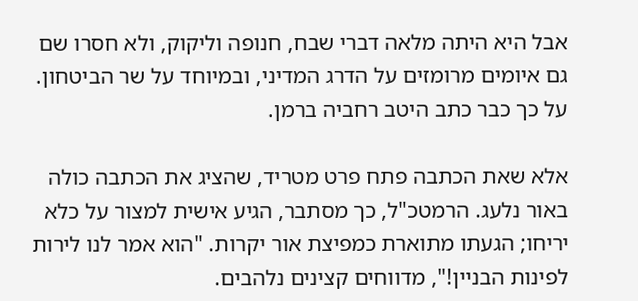אבל היא היתה מלאה דברי שבח, חנופה וליקוק, ולא חסרו שם גם איומים מרומזים על הדרג המדיני, ובמיוחד על שר הביטחון. על כך כבר כתב היטב רחביה ברמן.

אלא שאת הכתבה פתח פרט מטריד, שהציג את הכתבה כולה באור נלעג. הרמטכ"ל, כך מסתבר, הגיע אישית למצור על כלא יריחו; הגעתו מתוארת כמפיצת אור יקרות. "הוא אמר לנו לירות לפינות הבניין!", מדווחים קצינים נלהבים.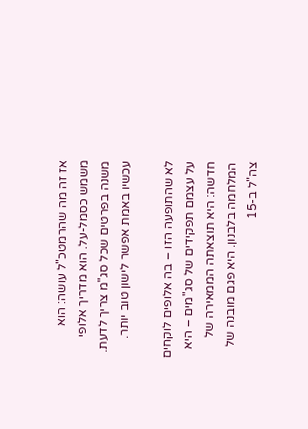אז זה מה שהרמטכ"ל עושה: הוא משמש כסמל-על. הוא מדריך אלופי משנה בפרטים שכל סג"מ צריך לדעת. עכשיו באמת אפשר לישון טוב יותר.

לא שהתופעה הזו – בה אלופים לוקחים על עצמם תפקידים של סג"מים – היא חדשה: היא תוצאתה הממאירה של המלחמה בלבנון. היא פגם מובנה של צה"ל ב-15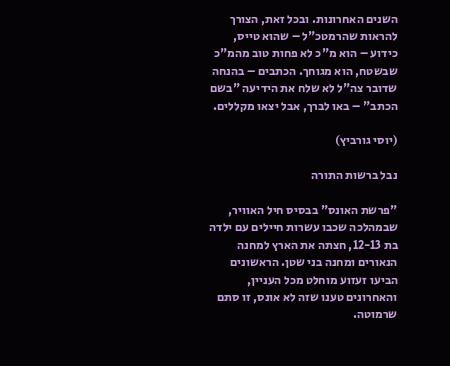השנים האחרונות. ובכל זאת, הצורך להראות שהרמטכ"ל – שהוא טייס, כידוע – הוא מ"כ לא פחות טוב מהמ"כ שבשטח, הוא מגוחך. הכתבים – בהנחה שדובר צה"ל לא שלח את הידיעה "בשם הכתב" – באו לברך, אבל יצאו מקללים.

(יוסי גורביץ)

נבל ברשות התורה

"פרשת האונס" בבסיס חיל האוויר, שבמהלכה שכבו עשרות חיילים עם ילדה בת 12-13, חצתה את הארץ למחנה הנאורים ומחנה בני שטן. הראשונים הביעו זעזוע מוחלט מכל העניין, והאחרונים טענו שזה לא אונס, זו סתם שרמוטה.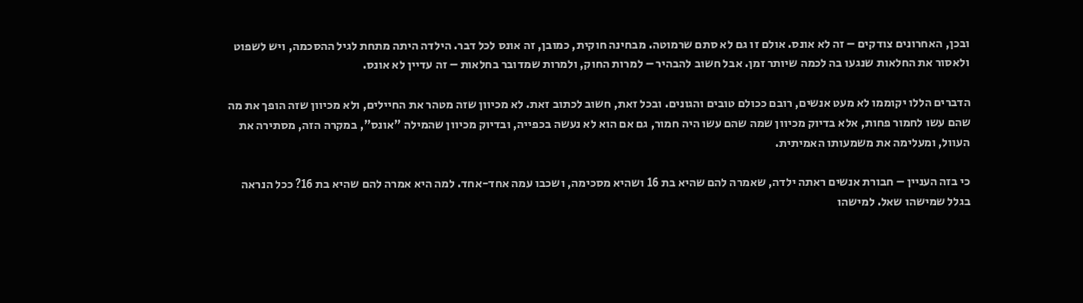ובכן, האחרונים צודקים – זה לא אונס. אולם זו גם לא סתם שרמוטה. מבחינה חוקית, כמובן, זה אונס לכל דבר. הילדה היתה מתחת לגיל ההסכמה, ויש לשפוט ולאסור את החלאות שנגעו בה לכמה שיותר זמן. אבל חשוב להבהיר – למרות החוק, ולמרות שמדובר בחלאות – זה עדיין לא אונס.

הדברים הללו יקוממו לא מעט אנשים, רובם ככולם טובים והגונים. ובכל זאת, חשוב לכתוב זאת. לא מכיוון שזה מטהר את החיילים, ולא מכיוון שזה הופך את מה שהם עשו לחמור פחות, אלא בדיוק מכיוון שמה שהם עשו היה חמור, גם אם הוא לא נעשה בכפייה, ובדיוק מכיוון שהמילה "אונס", במקרה הזה, מסתירה את העוול, ומעלימה את משמעותו האמיתית.

כי בזה העניין – חבורת אנשים ראתה ילדה, שאמרה להם שהיא בת 16 ושהיא מסכימה, ושכבו עמה אחד-אחד. למה היא אמרה להם שהיא בת 16? ככל הנראה בגלל שמישהו שאל. למישהו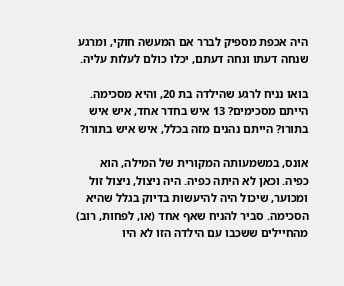היה אכפת מספיק לברר אם המעשה חוקי, ומרגע שנחה דעתו ונחה דעתם, יכלו כולם לעלות עליה.

בואו נניח לרגע שהילדה בת 20, והיא מסכימה. הייתם מסכימים? 13 איש בחדר אחד, איש איש בתורו? הייתם נהנים מזה בכלל, איש איש בתורו?

אונס, במשמעותה המקורית של המילה, הוא כפיה. וכאן לא היתה כפיה. היה ניצול, ניצול זול ומכוער, שיכול היה להיעשות בדיוק בגלל שהיא הסכימה. סביר להניח שאף אחד (או, לפחות, רוב) מהחיילים ששכבו עם הילדה הזו לא היו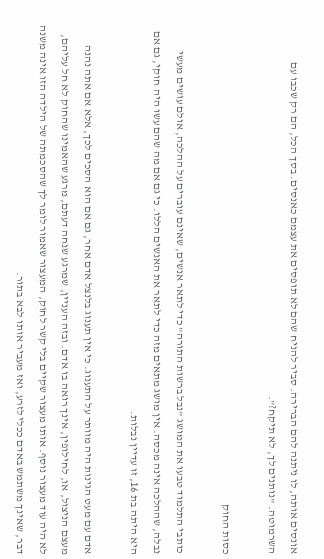אונסים אותה, לו ניתנה להם הברירה. סביר להניח שהם לא תופסים את עצמם כאנסים. בסך הכל, הם רק שכבו עם השרמוטה. "נותנים לך, לא תיקח?".

כסות החוק

כותבי התלמוד טבעו את המושג "נבל ברשות התורה" כדי לתאר אנשים, שאינם עוברים על ההלכה, אולם עושים מעשי נבלה, שההלכה אינה מכסה. אין מושג מתאים מזה כדי לתאר את האנשים הללו. כי גם אם מה שהם עשו היה חוקי, גם אם היא היתה בת 16, זו עדיין נבלות.

אדם עם מעט הגינות היה מוותר על התענוג. כי אין תענוג בלנצל אדם אחר, גם אם הוא הסכים לכך, אלא אם אתה נהנה מעצם הניצול, או, לחילופין, אינך רואה בו אדם. ובזה העניין, שמרגע שנחה דעתם, מרגע שהאמינו שהחוק לא חל עליהם, לא היה עוד מעצור נוסף. אותו מעצור שקיים בלי קשר לחוק, המעצור שאמור לומר לך שהסכמתה של הילדה הזו אינה משנה דבר, שאינך משתמש באדם ככלי לזרע, ואז מעביר אותו לבא בתור.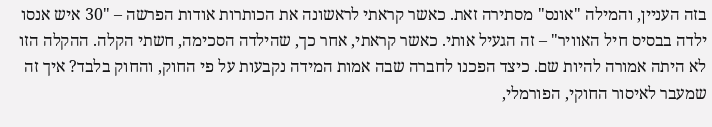בזה העניין, והמילה "אונס" מסתירה זאת. כאשר קראתי לראשונה את הכותרות אודות הפרשה – "30 איש אנסו ילדה בבסיס חיל האוויר" – זה הגעיל אותי. כאשר קראתי, אחר כך, שהילדה הסכימה, חשתי הקלה. ההקלה הזו לא היתה אמורה להיות שם. כיצד הפכנו לחברה שבה אמות המידה נקבעות על פי החוק, והחוק בלבד? איך זה שמעבר לאיסור החוקי, הפורמלי,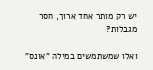יש רק מותר אחד ארוך, חסר מגבלות?

ואלו שמשתמשים במילה "אונס"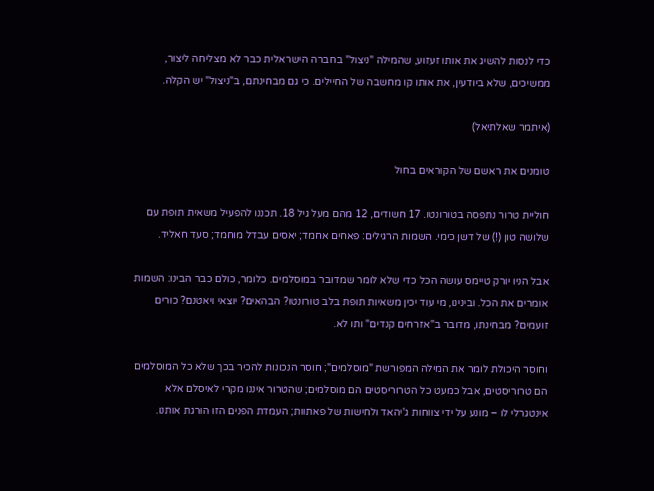כדי לנסות להשיג את אותו זעזוע, שהמילה "ניצול" בחברה הישראלית כבר לא מצליחה ליצור, ממשיכים, שלא ביודעין, את אותו קו מחשבה של החיילים. כי גם מבחינתם, ב"ניצול" יש הקלה.

(איתמר שאלתיאל)

טומנים את ראשם של הקוראים בחול

חוליית טרור נתפסה בטורונטו. 17 חשודים, 12 מהם מעל גיל 18. תכננו להפעיל משאית תופת עם שלושה טון (!) של דשן כימי. השמות הרגילים: פאחים אחמד; יאסים עבדל מוחמד; סעד חאליד.

אבל הניו יורק טיימס עושה הכל כדי שלא לומר שמדובר במוסלמים. כלומר, כולם כבר הבינו: השמות אומרים את הכל. ובינינו, מי עוד יכין משאיות תופת בלב טורונטו? הבהאים? יוצאי ויאטנם? כורים זועמים? מבחינתו, מדובר ב"אזרחים קנדים" ותו לא.

וחוסר היכולת לומר את המילה המפורשת "מוסלמים"; חוסר הנכונות להכיר בכך שלא כל המוסלמים הם טרוריסטים, אבל כמעט כל הטרוריסטים הם מוסלמים; שהטרור איננו מקרי לאיסלם אלא אינטגרלי לו – מונע על ידי צווחות ג'יהאד ולחישות של פאתוות; העמדת הפנים הזו הורגת אותנו.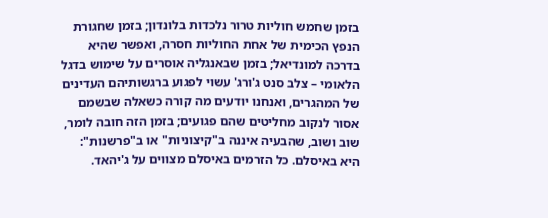בזמן שחמש חוליות טרור נלכדות בלונדון; בזמן שחגורת הנפץ הכימית של אחת החוליות חסרה, ואפשר שהיא בדרכה למונדיאל; בזמן שבאנגליה אוסרים על שימוש בדגל הלאומי – צלב סנט ג'ורג' עשוי לפגוע ברגשותיהם העדינים של המהגרים, ואנחנו יודעים מה קורה כשאלה שבשמם אסור לנקוב מחליטים שהם פגועים; בזמן הזה חובה לומר, שוב ושוב, שהבעיה איננה ב"קיצוניות" או ב"פרשנות": היא באיסלם. כל הזרמים באיסלם מצווים על ג'יהאד.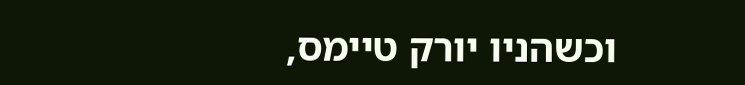וכשהניו יורק טיימס,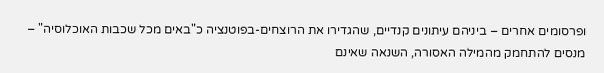ופרסומים אחרים – ביניהם עיתונים קנדיים, שהגדירו את הרוצחים-בפוטנציה כ"באים מכל שכבות האוכלוסיה" – מנסים להתחמק מהמילה האסורה, השנאה שאינם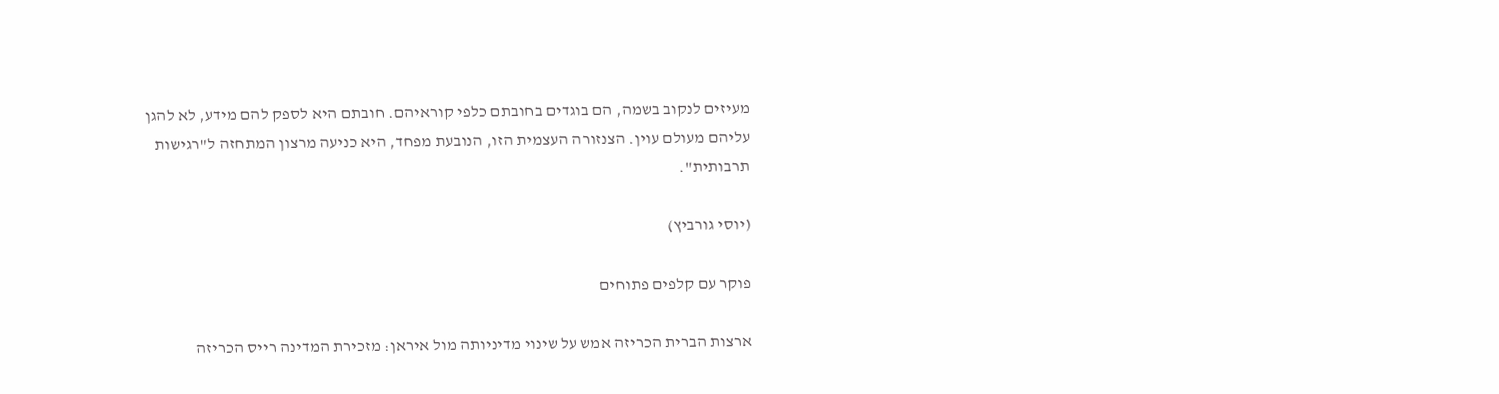מעיזים לנקוב בשמה, הם בוגדים בחובתם כלפי קוראיהם. חובתם היא לספק להם מידע, לא להגן עליהם מעולם עוין. הצנזורה העצמית הזו, הנובעת מפחד, היא כניעה מרצון המתחזה ל"רגישות תרבותית".

(יוסי גורביץ)

פוקר עם קלפים פתוחים

ארצות הברית הכריזה אמש על שינוי מדיניותה מול איראן: מזכירת המדינה רייס הכריזה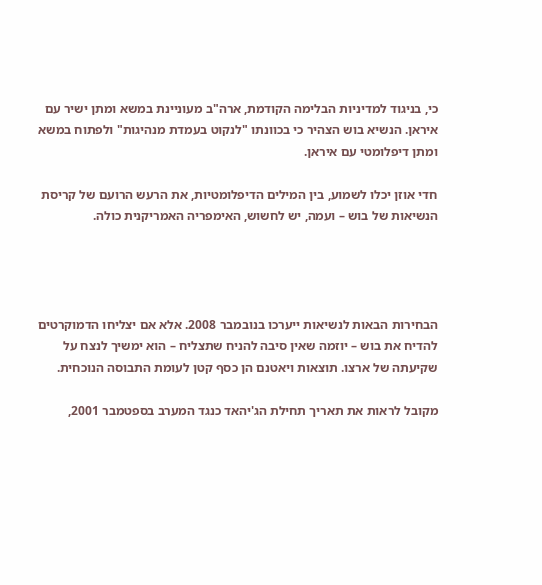כי, בניגוד למדיניות הבלימה הקודמת, ארה"ב מעוניינת במשא ומתן ישיר עם איראן. הנשיא בוש הצהיר כי בכוונתו "לנקוט בעמדת מנהיגות" ולפתוח במשא ומתן דיפלומטי עם איראן.

חדי אוזן יכלו לשמוע, בין המילים הדיפלומטיות, את הרעש הרועם של קריסת הנשיאות של בוש – ועמה, יש לחשוש, האימפריה האמריקנית כולה.




הבחירות הבאות לנשיאות ייערכו בנובמבר 2008. אלא אם יצליחו הדמוקרטים להדיח את בוש – יוזמה שאין סיבה להניח שתצליח – הוא ימשיך לנצח על שקיעתה של ארצו. תוצאות ויאטנם הן כסף קטן לעומת התבוסה הנוכחית.

מקובל לראות את תאריך תחילת הג'יהאד כנגד המערב בספטמבר 2001,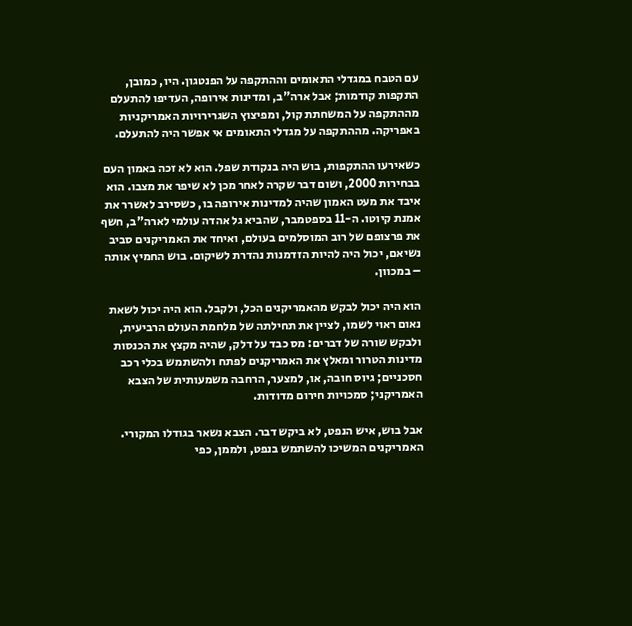עם הטבח במגדלי התאומים וההתקפה על הפנטגון. היו, כמובן, התקפות קודמות; אבל ארה"ב, ומדינות אירופה, העדיפו להתעלם מההתקפה על המשחתת קול, ומפיצוץ השגרירויות האמריקניות באפריקה. מההתקפה על מגדלי התאומים אי אפשר היה להתעלם.

כשאירעו ההתקפות, בוש היה בנקודת שפל. הוא לא זכה באמון העם בבחירות 2000, ושום דבר שקרה לאחר מכן לא שיפר את מצבו. הוא איבד את מעט האמון שהיה למדינות אירופה בו, כשסירב לאשרר את אמנת קיוטו. ה-11 בספטמבר, שהביא גל אהדה עולמי לארה"ב, חשף את פרצופם של רוב המוסלמים בעולם, ואיחד את האמריקנים סביב נשיאם, יכול היה להיות הזדמנות נהדרת לשיקום. בוש החמיץ אותה – במכוון.

הוא היה יכול לבקש מהאמריקנים הכל, ולקבל. הוא היה יכול לשאת נאום ראוי לשמו, לציין את תחילתה של מלחמת העולם הרביעית, ולבקש שורה של דברים: מס כבד על דלק, שהיה מקצץ את הכנסות מדינות הטרור ומאלץ את האמריקנים לפתח ולהשתמש בכלי רכב חסכניים; גיוס חובה, או, למצער, הרחבה משמעותית של הצבא האמריקני; סמכויות חירום מדודות.

אבל בוש, איש הנפט, לא ביקש דבר. הצבא נשאר בגודלו המקורי. האמריקנים המשיכו להשתמש בנפט, ולממן, כפי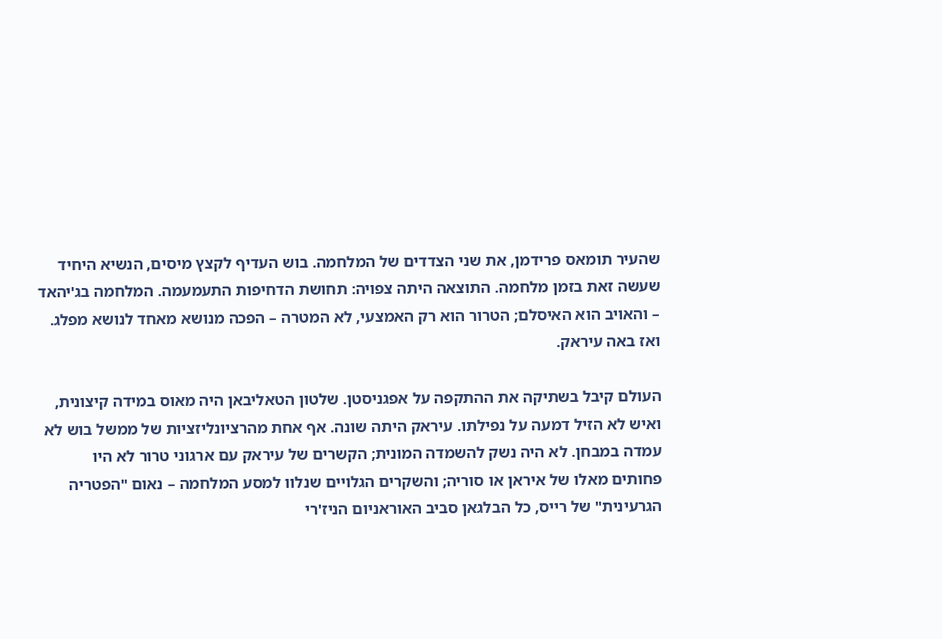שהעיר תומאס פרידמן, את שני הצדדים של המלחמה. בוש העדיף לקצץ מיסים, הנשיא היחיד שעשה זאת בזמן מלחמה. התוצאה היתה צפויה: תחושת הדחיפות התעמעמה. המלחמה בג'יהאד – והאויב הוא האיסלם; הטרור הוא רק האמצעי, לא המטרה – הפכה מנושא מאחד לנושא מפלג. ואז באה עיראק.

העולם קיבל בשתיקה את ההתקפה על אפגניסטן. שלטון הטאליבאן היה מאוס במידה קיצונית, ואיש לא הזיל דמעה על נפילתו. עיראק היתה שונה. אף אחת מהרציונליזציות של ממשל בוש לא עמדה במבחן. לא היה נשק להשמדה המונית; הקשרים של עיראק עם ארגוני טרור לא היו פחותים מאלו של איראן או סוריה; והשקרים הגלויים שנלוו למסע המלחמה – נאום "הפטריה הגרעינית" של רייס, כל הבלגאן סביב האוראניום הניז'רי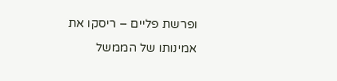ופרשת פליים – ריסקו את אמינותו של הממשל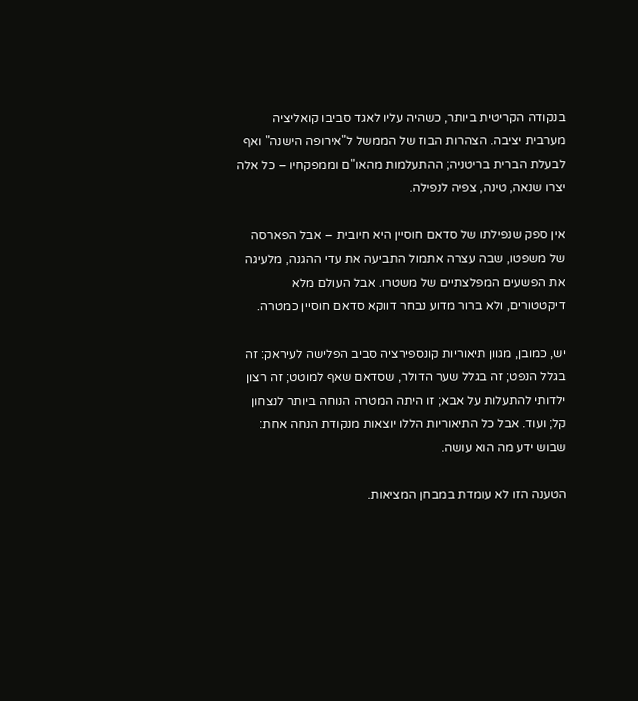בנקודה הקריטית ביותר, כשהיה עליו לאגד סביבו קואליציה מערבית יציבה. הצהרות הבוז של הממשל ל"אירופה הישנה" ואף לבעלת הברית בריטניה; ההתעלמות מהאו"ם וממפקחיו – כל אלה יצרו שנאה, טינה, צפיה לנפילה.

אין ספק שנפילתו של סדאם חוסיין היא חיובית – אבל הפארסה של משפטו, שבה עצרה אתמול התביעה את עדי ההגנה, מלעיגה את הפשעים המפלצתיים של משטרו. אבל העולם מלא דיקטטורים, ולא ברור מדוע נבחר דווקא סדאם חוסיין כמטרה.

יש, כמובן, מגוון תיאוריות קונספירציה סביב הפלישה לעיראק: זה בגלל הנפט; זה בגלל שער הדולר, שסדאם שאף למוטט; זה רצון ילדותי להתעלות על אבא; זו היתה המטרה הנוחה ביותר לנצחון קל; ועוד. אבל כל התיאוריות הללו יוצאות מנקודת הנחה אחת: שבוש ידע מה הוא עושה.

הטענה הזו לא עומדת במבחן המציאות.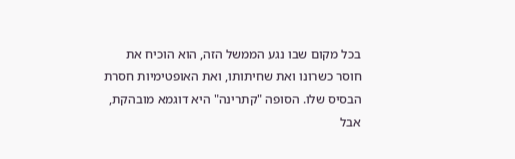בכל מקום שבו נגע הממשל הזה, הוא הוכיח את חוסר כשרונו ואת שחיתותו, ואת האופטימיות חסרת הבסיס שלו. הסופה "קתרינה" היא דוגמא מובהקת, אבל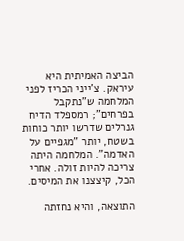הביצה האמיתית היא עיראק. צ'ייני הכריז לפני המלחמה ש"נתקבל בפרחים"; רמספלד הדיח גנרלים שדרשו יותר כוחות בשטח, יותר "מגפיים על האדמה". המלחמה היתה צריכה להיות זולה. אחרי הכל, קיצצנו את המיסים.

התוצאה, והיא נחזתה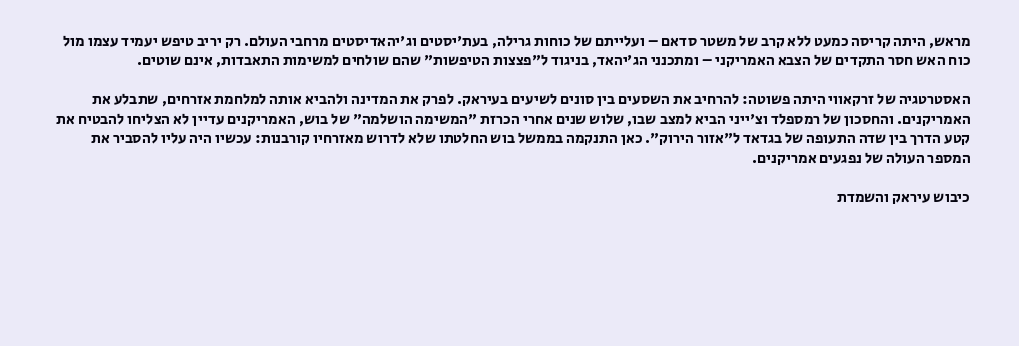מראש, היתה קריסה כמעט ללא קרב של משטר סדאם – ועלייתם של כוחות גרילה, בעת'יסטים וג'יהאדיסטים מרחבי העולם. רק יריב טיפש יעמיד עצמו מול כוח האש חסר התקדים של הצבא האמריקני – ומתכנני הג'יהאד, בניגוד ל"פצצות הטיפשות" שהם שולחים למשימות התאבדות, אינם שוטים.

האסטרטגיה של זרקאווי היתה פשוטה: להרחיב את השסעים בין סונים לשיעים בעיראק. לפרק את המדינה ולהביא אותה למלחמת אזרחים, שתבלע את האמריקנים. והחסכון של רמספלד וצ'ייני הביא למצב שבו, שלוש שנים אחרי הכרזת "המשימה הושלמה" של בוש, האמריקנים עדיין לא הצליחו להבטיח את קטע הדרך בין שדה התעופה של בגדאד ל"אזור הירוק". כאן התנקמה בממשל בוש החלטתו שלא לדרוש מאזרחיו קורבנות: עכשיו היה עליו להסביר את המספר העולה של נפגעים אמריקנים.

כיבוש עיראק והשמדת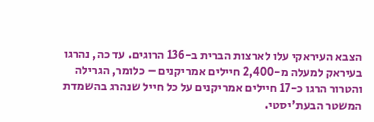הצבא העיראקי עלו לארצות הברית ב-136 הרוגים. עד כה, נהרגו בעיראק למעלה מ-2,400 חיילים אמריקנים – כלומר, הגרילה והטרור הרגו כ-17 חיילים אמריקנים על כל חייל שנהרג בהשמדת המשטר הבעת'יסטי.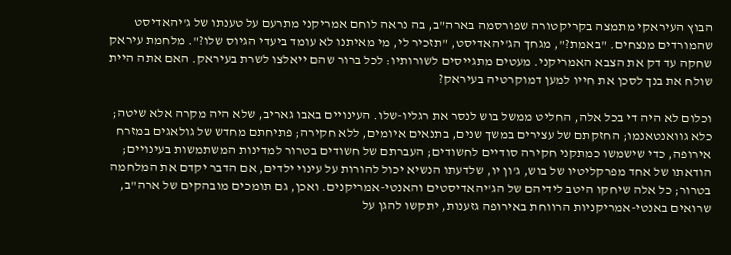הבוץ העיראקי מתמצה בקריקטורה שפורסמה בארה"ב, בה נראה לוחם אמריקני מתרעם על טענתו של ג'יהאדיסט שהמורדים מנצחים. "באמת?", מגחך הג'יהאדיסט, "תזכיר לי, מי מאיתנו לא עומד ביעדי הגיוס שלו?". מלחמת עיראק שחקה עד דק את הצבא האמריקני. מעטים מתגייסים לשורותיו: לכל ברור שהם ייאלצו לשרת בעיראק. האם אתה היית שולח את בנך לסכן את חייו למען דמוקרטיה בעיראק?

וכלום לא היה די בכל אלה, החליט ממשל בוש לנסר את רגליו-שלו. העינויים באבו גאריב, שלא היה מקרה אלא שיטה; כלא גוואנטאנמו; החזקתם של עצירים במשך שנים, בתנאים איומים, ללא חקירה; פתיחתם מחדש של גולאגים במזרח אירופה, כדי שישמשו כמתקני חקירה סודיים לחשודים; העברתם של חשודים בטרור למדינות המשתמשות בעינויים; הודאתו של אחד מפרקליטיו של בוש, ג'ון יו, שלדעתו הנשיא יכול להורות על עינוי ילדים, אם הדבר יקדם את המלחמה בטרור; כל אלה שיחקו היטב לידיהם של הג'יהאדיסטים והאנטי-אמריקנים. ואכן, גם תומכים מובהקים של ארה"ב, שרואים באנטי-אמריקניות הרווחת באירופה גזענות, יתקשו להגן על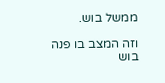ממשל בוש.

וזה המצב בו פנה בוש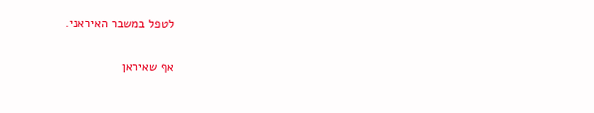לטפל במשבר האיראני.


אף שאיראן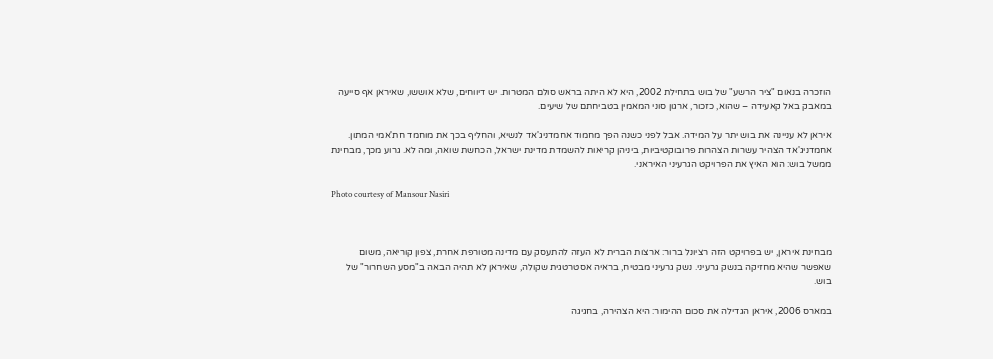הוזכרה בנאום "ציר הרשע" של בוש בתחילת 2002, היא לא היתה בראש סולם המטרות. יש דיווחים, שלא אוששו, שאיראן אף סייעה במאבק באל קאעידה – שהוא, כזכור, ארגון סוני המאמין בטביחתם של שיעים.

איראן לא עניינה את בוש יתר על המידה. אבל לפני כשנה הפך מחמוד אחמדניג'אד לנשיא, והחליף בכך את מוחמד חת'אמי המתון. אחמדניג'אד הצהיר עשרות הצהרות פרובוקטיביות, ביניהן קריאות להשמדת מדינת ישראל, הכחשת שואה, ומה לא. גרוע מכך, מבחינת ממשל בוש: הוא האיץ את הפרויקט הגרעיני האיראני.

Photo courtesy of Mansour Nasiri



מבחינת איראן, יש בפרויקט הזה רציונל ברור: ארצות הברית לא העזה להתעסק עם מדינה מטורפת אחרת, צפון קוריאה, משום שאפשר שהיא מחזיקה בנשק גרעיני. נשק גרעיני מבטיח, בראיה אסטרטגית שקולה, שאיראן לא תהיה הבאה ב"מסע השחרור" של בוש.

במארס 2006, איראן הגדילה את סכום ההימור: היא הצהירה, בחגיגה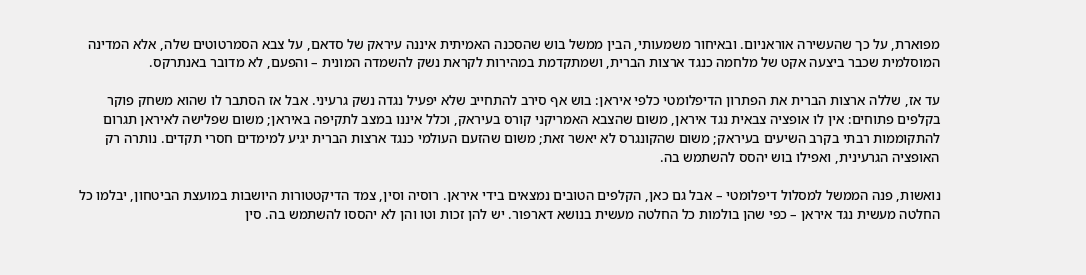מפוארת, על כך שהעשירה אוראניום. ובאיחור משמעותי, הבין ממשל בוש שהסכנה האמיתית איננה עיראק של סדאם, על צבא הסמרטוטים שלה, אלא המדינה המוסלמית שכבר ביצעה אקט של מלחמה כנגד ארצות הברית, ושמתקדמת במהירות לקראת נשק להשמדה המונית – והפעם, לא מדובר באנתרקס.

עד אז, שללה ארצות הברית את הפתרון הדיפלומטי כלפי איראן: בוש אף סירב להתחייב שלא יפעיל נגדה נשק גרעיני. אבל אז הסתבר לו שהוא משחק פוקר בקלפים פתוחים: אין לו אופציה צבאית נגד איראן, משום שהצבא האמריקני קורס בעיראק, וכלל איננו במצב לתקיפה באיראן; משום שפלישה לאיראן תגרום להתקוממות רבתי בקרב השיעים בעיראק; משום שהקונגרס לא יאשר זאת; משום שהזעם העולמי כנגד ארצות הברית יגיע למימדים חסרי תקדים. נותרה רק האופציה הגרעינית, ואפילו בוש יהסס להשתמש בה.

נואשות, פנה הממשל למסלול דיפלומטי – אבל גם כאן, הקלפים הטובים נמצאים בידי איראן. רוסיה וסין, צמד הדיקטטורות היושבות במועצת הביטחון, יבלמו כל החלטה מעשית נגד איראן – כפי שהן בולמות כל החלטה מעשית בנושא דארפור. יש להן זכות וטו והן לא יהססו להשתמש בה. סין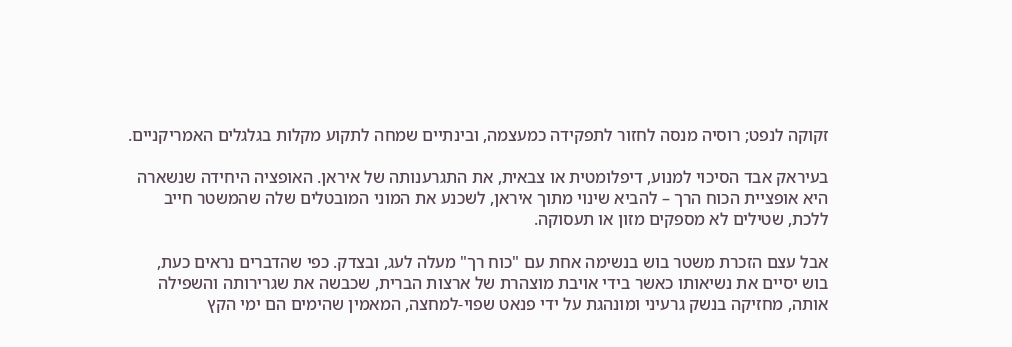זקוקה לנפט; רוסיה מנסה לחזור לתפקידה כמעצמה, ובינתיים שמחה לתקוע מקלות בגלגלים האמריקניים.

בעיראק אבד הסיכוי למנוע, דיפלומטית או צבאית, את התגרענותה של איראן. האופציה היחידה שנשארה היא אופציית הכוח הרך – להביא שינוי מתוך איראן, לשכנע את המוני המובטלים שלה שהמשטר חייב ללכת, שטילים לא מספקים מזון או תעסוקה.

אבל עצם הזכרת משטר בוש בנשימה אחת עם "כוח רך" מעלה לעג, ובצדק. כפי שהדברים נראים כעת, בוש יסיים את נשיאותו כאשר בידי אויבת מוצהרת של ארצות הברית, שכבשה את שגרירותה והשפילה אותה, מחזיקה בנשק גרעיני ומונהגת על ידי פנאט שפוי-למחצה, המאמין שהימים הם ימי הקץ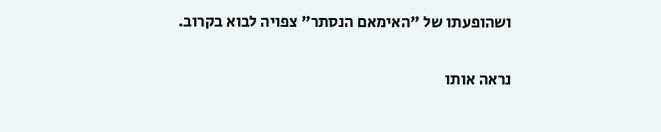ושהופעתו של "האימאם הנסתר" צפויה לבוא בקרוב.

נראה אותו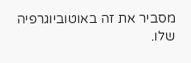מסביר את זה באוטוביוגרפיה שלו.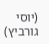(יוסי גורביץ)